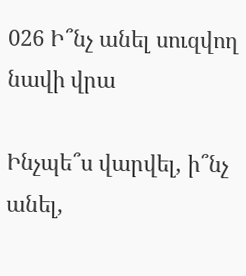026 Ի՞նչ անել սուզվող նավի վրա

Ինչպե՞ս վարվել, ի՞նչ անել,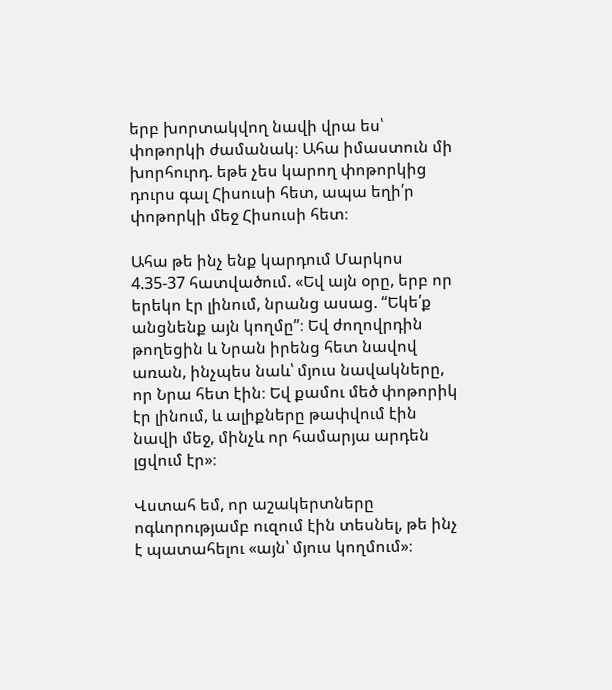երբ խորտակվող նավի վրա ես՝ փոթորկի ժամանակ։ Ահա իմաստուն մի խորհուրդ. եթե չես կարող փոթորկից դուրս գալ Հիսուսի հետ, ապա եղի՛ր փոթորկի մեջ Հիսուսի հետ։

Ահա թե ինչ ենք կարդում Մարկոս 4.35-37 հատվածում. «Եվ այն օրը, երբ որ երեկո էր լինում, նրանց ասաց. “Եկե՛ք անցնենք այն կողմը”։ Եվ ժողովրդին թողեցին և Նրան իրենց հետ նավով առան, ինչպես նաև՝ մյուս նավակները, որ Նրա հետ էին։ Եվ քամու մեծ փոթորիկ էր լինում, և ալիքները թափվում էին նավի մեջ, մինչև որ համարյա արդեն լցվում էր»։

Վստահ եմ, որ աշակերտները ոգևորությամբ ուզում էին տեսնել, թե ինչ է պատահելու «այն՝ մյուս կողմում»։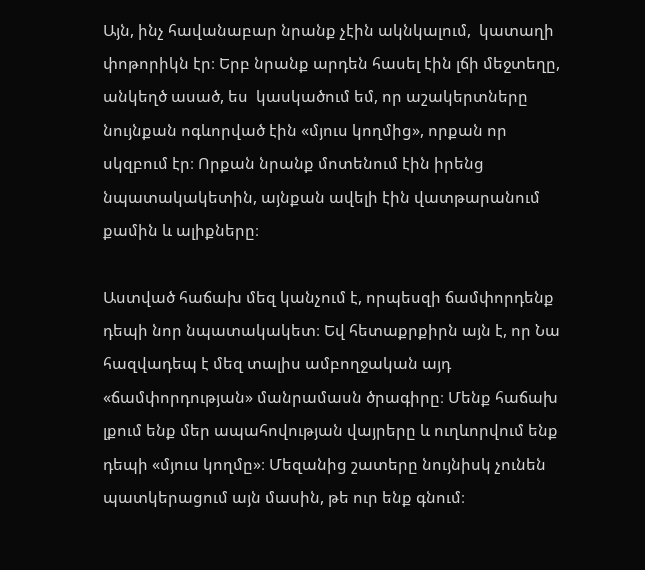Այն, ինչ հավանաբար նրանք չէին ակնկալում,  կատաղի փոթորիկն էր։ Երբ նրանք արդեն հասել էին լճի մեջտեղը, անկեղծ ասած, ես  կասկածում եմ, որ աշակերտները նույնքան ոգևորված էին «մյուս կողմից», որքան որ սկզբում էր։ Որքան նրանք մոտենում էին իրենց նպատակակետին, այնքան ավելի էին վատթարանում քամին և ալիքները։

Աստված հաճախ մեզ կանչում է, որպեսզի ճամփորդենք դեպի նոր նպատակակետ։ Եվ հետաքրքիրն այն է, որ Նա հազվադեպ է մեզ տալիս ամբողջական այդ «ճամփորդության» մանրամասն ծրագիրը։ Մենք հաճախ լքում ենք մեր ապահովության վայրերը և ուղևորվում ենք դեպի «մյուս կողմը»։ Մեզանից շատերը նույնիսկ չունեն պատկերացում այն մասին, թե ուր ենք գնում։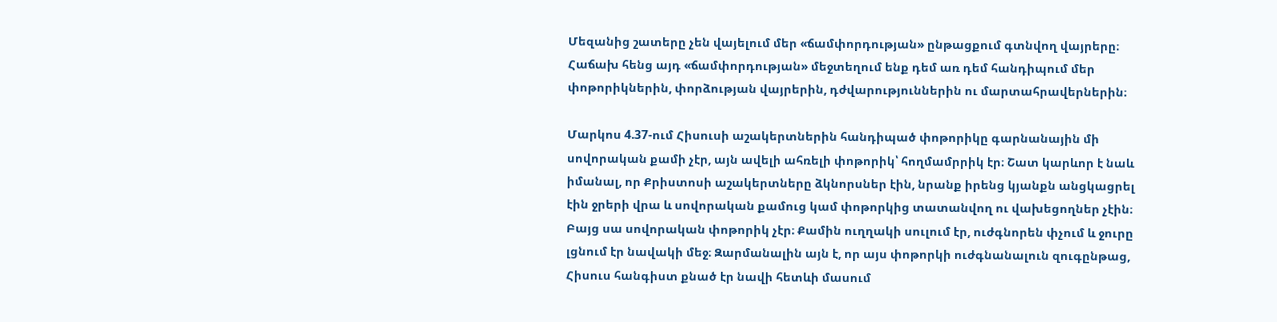Մեզանից շատերը չեն վայելում մեր «ճամփորդության» ընթացքում գտնվող վայրերը։ Հաճախ հենց այդ «ճամփորդության» մեջտեղում ենք դեմ առ դեմ հանդիպում մեր փոթորիկներին, փորձության վայրերին, դժվարություններին ու մարտահրավերներին։

Մարկոս 4.37-ում Հիսուսի աշակերտներին հանդիպած փոթորիկը գարնանային մի սովորական քամի չէր, այն ավելի ահռելի փոթորիկ՝ հողմամրրիկ էր։ Շատ կարևոր է նաև իմանալ, որ Քրիստոսի աշակերտները ձկնորսներ էին, նրանք իրենց կյանքն անցկացրել էին ջրերի վրա և սովորական քամուց կամ փոթորկից տատանվող ու վախեցողներ չէին։ Բայց սա սովորական փոթորիկ չէր։ Քամին ուղղակի սուլում էր, ուժգնորեն փչում և ջուրը լցնում էր նավակի մեջ։ Զարմանալին այն է, որ այս փոթորկի ուժգնանալուն զուգընթաց, Հիսուս հանգիստ քնած էր նավի հետևի մասում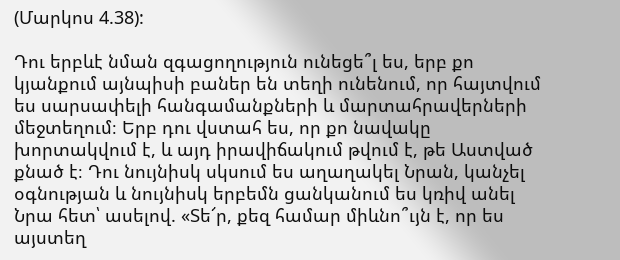(Մարկոս 4.38):

Դու երբևէ նման զգացողություն ունեցե՞լ ես, երբ քո կյանքում այնպիսի բաներ են տեղի ունենում, որ հայտվում ես սարսափելի հանգամանքների և մարտահրավերների մեջտեղում։ Երբ դու վստահ ես, որ քո նավակը խորտակվում է, և այդ իրավիճակում թվում է, թե Աստված քնած է։ Դու նույնիսկ սկսում ես աղաղակել Նրան, կանչել օգնության և նույնիսկ երբեմն ցանկանում ես կռիվ անել Նրա հետ՝ ասելով. «Տե՜ր, քեզ համար միևնո՞ւյն է, որ ես այստեղ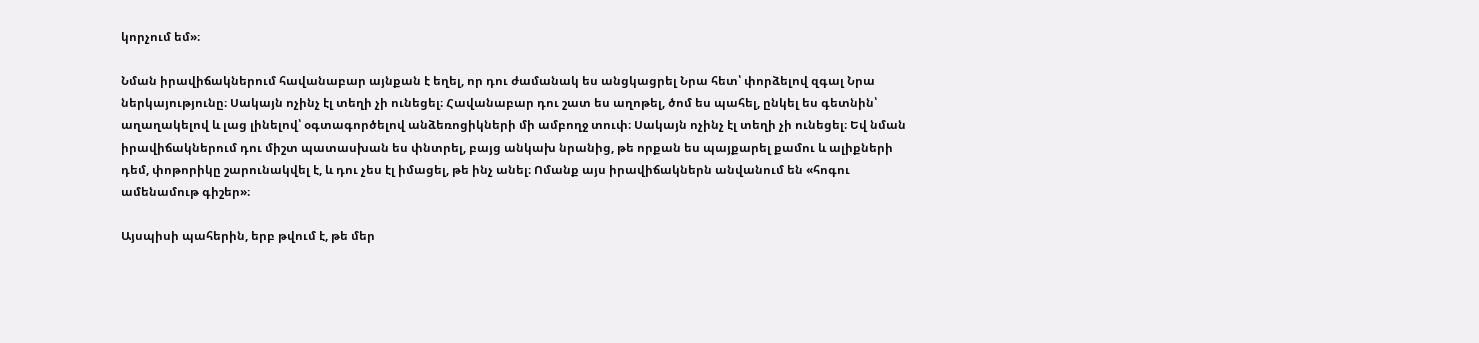կորչում եմ»։

Նման իրավիճակներում հավանաբար այնքան է եղել, որ դու ժամանակ ես անցկացրել Նրա հետ՝ փորձելով զգալ Նրա ներկայությունը։ Սակայն ոչինչ էլ տեղի չի ունեցել։ Հավանաբար դու շատ ես աղոթել, ծոմ ես պահել, ընկել ես գետնին՝ աղաղակելով և լաց լինելով՝ օգտագործելով անձեռոցիկների մի ամբողջ տուփ։ Սակայն ոչինչ էլ տեղի չի ունեցել։ Եվ նման իրավիճակներում դու միշտ պատասխան ես փնտրել, բայց անկախ նրանից, թե որքան ես պայքարել քամու և ալիքների դեմ, փոթորիկը շարունակվել է, և դու չես էլ իմացել, թե ինչ անել։ Ոմանք այս իրավիճակներն անվանում են «հոգու ամենամութ գիշեր»։

Այսպիսի պահերին, երբ թվում է, թե մեր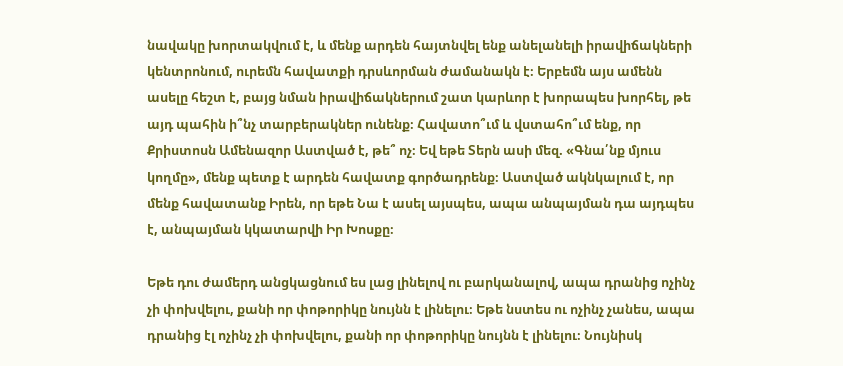նավակը խորտակվում է, և մենք արդեն հայտնվել ենք անելանելի իրավիճակների կենտրոնում, ուրեմն հավատքի դրսևորման ժամանակն է։ Երբեմն այս ամենն ասելը հեշտ է, բայց նման իրավիճակներում շատ կարևոր է խորապես խորհել, թե այդ պահին ի՞նչ տարբերակներ ունենք։ Հավատո՞ւմ և վստահո՞ւմ ենք, որ Քրիստոսն Ամենազոր Աստված է, թե՞ ոչ։ Եվ եթե Տերն ասի մեզ. «Գնա՛նք մյուս կողմը», մենք պետք է արդեն հավատք գործադրենք։ Աստված ակնկալում է, որ մենք հավատանք Իրեն, որ եթե Նա է ասել այսպես, ապա անպայման դա այդպես է, անպայման կկատարվի Իր Խոսքը։

Եթե դու ժամերդ անցկացնում ես լաց լինելով ու բարկանալով, ապա դրանից ոչինչ չի փոխվելու, քանի որ փոթորիկը նույնն է լինելու։ Եթե նստես ու ոչինչ չանես, ապա դրանից էլ ոչինչ չի փոխվելու, քանի որ փոթորիկը նույնն է լինելու։ Նույնիսկ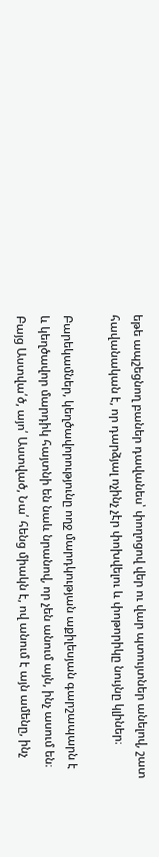եթե ապշեցնող բաներ դավանես՝ փողոցով վեր ու վար պտույտներ անելով, շատ հավանական է, որ դարձյալ ոչինչ չէր փոխվելու և փոթորիկը նույնը կլիներ։

Բարեկամներ, կեղծավորությունը ողջ մարդկության աքիլեսյան գարշապարն է և կեղծավոր մարդիկ հայտնի են նաև նրանով, որ չեն անում այն, ինչ ասում են։ Բայց Աստվա՛ծ, այո՛ Աստված, Նա՛ հենց միակն է, ով անում է այն ամենը, ինչ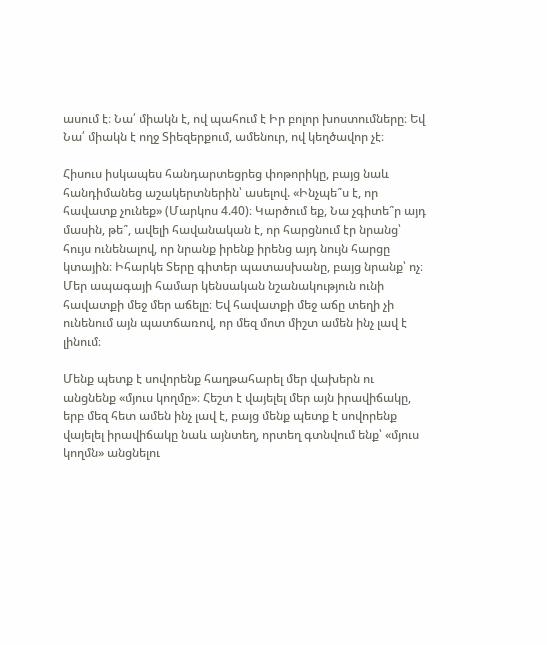ասում է։ Նա՛ միակն է, ով պահում է Իր բոլոր խոստումները։ Եվ Նա՛ միակն է ողջ Տիեզերքում, ամենուր, ով կեղծավոր չէ։

Հիսուս իսկապես հանդարտեցրեց փոթորիկը, բայց նաև հանդիմանեց աշակերտներին՝ ասելով. «Ինչպե՞ս է, որ հավատք չունեք» (Մարկոս 4.40)։ Կարծում եք, Նա չգիտե՞ր այդ մասին, թե՞, ավելի հավանական է, որ հարցնում էր նրանց՝ հույս ունենալով, որ նրանք իրենք իրենց այդ նույն հարցը կտային։ Իհարկե Տերը գիտեր պատասխանը, բայց նրանք՝ ոչ։ Մեր ապագայի համար կենսական նշանակություն ունի հավատքի մեջ մեր աճելը։ Եվ հավատքի մեջ աճը տեղի չի ունենում այն պատճառով, որ մեզ մոտ միշտ ամեն ինչ լավ է լինում։

Մենք պետք է սովորենք հաղթահարել մեր վախերն ու անցնենք «մյուս կողմը»։ Հեշտ է վայելել մեր այն իրավիճակը, երբ մեզ հետ ամեն ինչ լավ է, բայց մենք պետք է սովորենք վայելել իրավիճակը նաև այնտեղ, որտեղ գտնվում ենք՝ «մյուս կողմն» անցնելու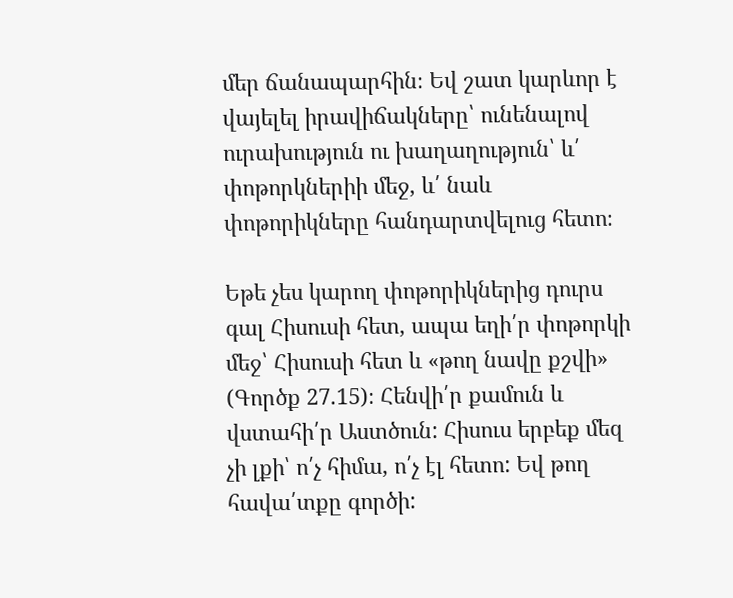մեր ճանապարհին։ Եվ շատ կարևոր է վայելել իրավիճակները՝ ունենալով ուրախություն ու խաղաղություն՝ և՛ փոթորկներիի մեջ, և՛ նաև փոթորիկները հանդարտվելուց հետո։

Եթե չես կարող փոթորիկներից դուրս գալ Հիսուսի հետ, ապա եղի՛ր փոթորկի մեջ՝ Հիսուսի հետ և «թող նավը քշվի» (Գործք 27.15)։ Հենվի՛ր քամուն և վստահի՛ր Աստծուն: Հիսուս երբեք մեզ չի լքի՝ ո՛չ հիմա, ո՛չ էլ հետո: Եվ թող հավա՛տքը գործի: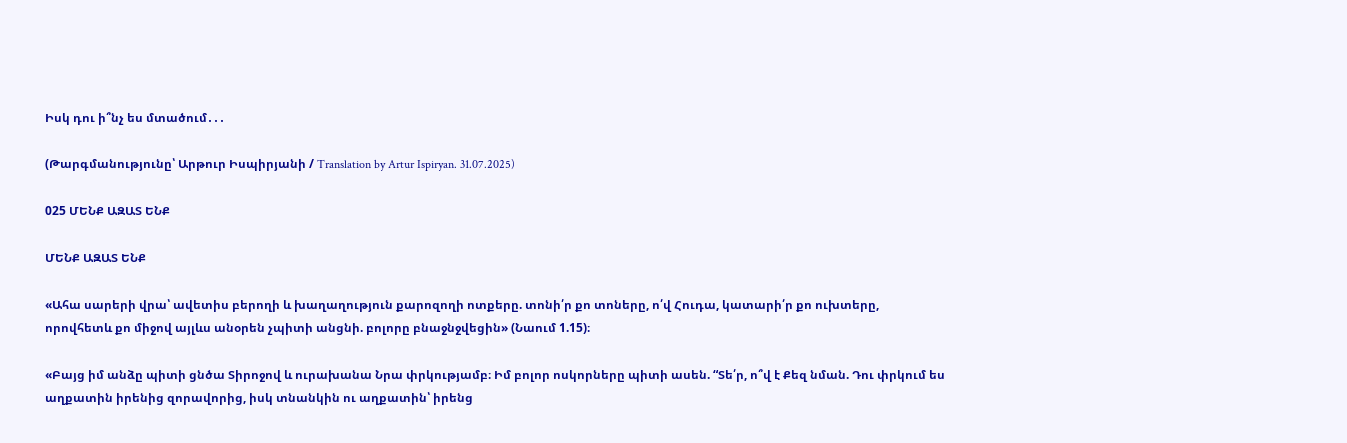Իսկ դու ի՞նչ ես մտածում․․․

(Թարգմանությունը՝ Արթուր Իսպիրյանի / Translation by Artur Ispiryan. 31.07.2025)

025 ՄԵՆՔ ԱԶԱՏ ԵՆՔ

ՄԵՆՔ ԱԶԱՏ ԵՆՔ

«Ահա սարերի վրա՝ ավետիս բերողի և խաղաղություն քարոզողի ոտքերը. տոնի՛ր քո տոները, ո՛վ Հուդա, կատարի՛ր քո ուխտերը, որովհետև քո միջով այլևս անօրեն չպիտի անցնի. բոլորը բնաջնջվեցին» (Նաում 1.15)։

«Բայց իմ անձը պիտի ցնծա Տիրոջով և ուրախանա Նրա փրկությամբ։ Իմ բոլոր ոսկորները պիտի ասեն. “Տե՛ր, ո՞վ է Քեզ նման. Դու փրկում ես աղքատին իրենից զորավորից, իսկ տնանկին ու աղքատին՝ իրենց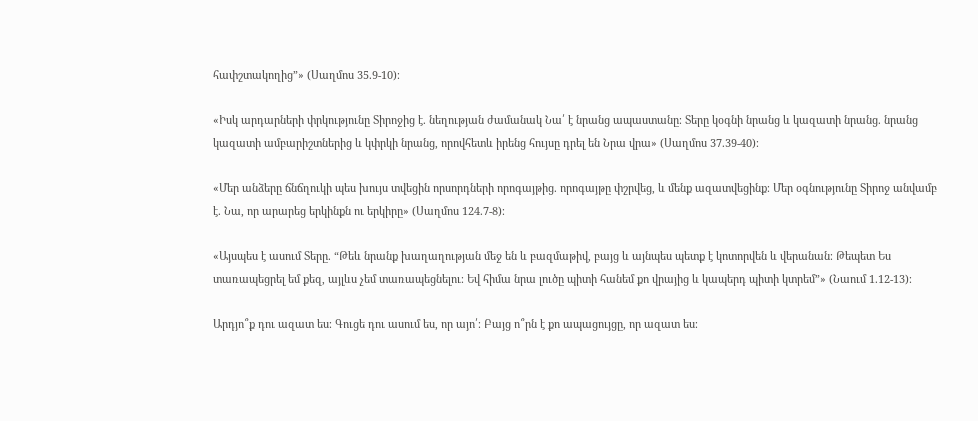հափշտակողից”» (Սաղմոս 35.9-10)։

«Իսկ արդարների փրկությունը Տիրոջից է. նեղության ժամանակ Նա՛ է նրանց ապաստանը։ Տերը կօգնի նրանց և կազատի նրանց. նրանց կազատի ամբարիշտներից և կփրկի նրանց, որովհետև իրենց հույսը դրել են Նրա վրա» (Սաղմոս 37.39-40)։

«Մեր անձերը ճնճղուկի պես խույս տվեցին որսորդների որոգայթից. որոգայթը փշրվեց, և մենք ազատվեցինք։ Մեր օգնությունը Տիրոջ անվամբ է. Նա, որ արարեց երկինքն ու երկիրը» (Սաղմոս 124.7-8)։

«Այսպես է ասում Տերը. “Թեև նրանք խաղաղության մեջ են և բազմաթիվ, բայց և այնպես պետք է կոտորվեն և վերանան։ Թեպետ Ես տառապեցրել եմ քեզ, այլևս չեմ տառապեցնելու։ Եվ հիմա նրա լուծը պիտի հանեմ քո վրայից և կապերդ պիտի կտրեմ”» (Նաում 1.12-13)։

Արդյո՞ք դու ազատ ես։ Գուցե դու ասում ես, որ այո՛։ Բայց ո՞րն է քո ապացույցը, որ ազատ ես։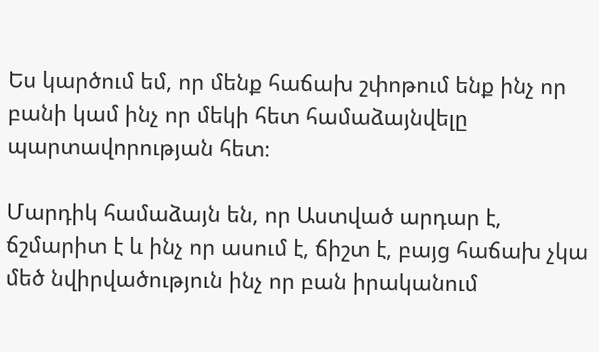Ես կարծում եմ, որ մենք հաճախ շփոթում ենք ինչ որ բանի կամ ինչ որ մեկի հետ համաձայնվելը պարտավորության հետ։

Մարդիկ համաձայն են, որ Աստված արդար է, ճշմարիտ է և ինչ որ ասում է, ճիշտ է, բայց հաճախ չկա մեծ նվիրվածություն ինչ որ բան իրականում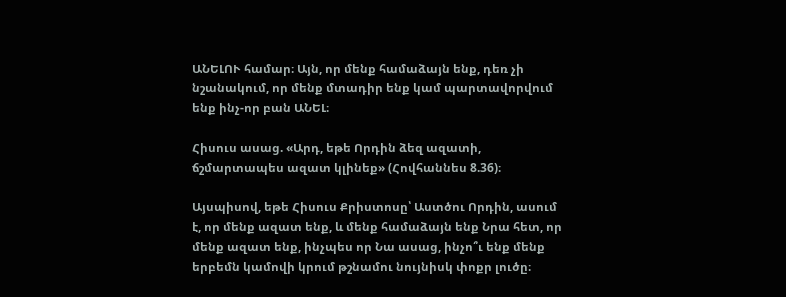ԱՆԵԼՈՒ համար։ Այն, որ մենք համաձայն ենք, դեռ չի նշանակում, որ մենք մտադիր ենք կամ պարտավորվում ենք ինչ-որ բան ԱՆԵԼ։

Հիսուս ասաց. «Արդ, եթե Որդին ձեզ ազատի, ճշմարտապես ազատ կլինեք» (Հովհաննես 8.36)։

Այսպիսով, եթե Հիսուս Քրիստոսը՝ Աստծու Որդին, ասում է, որ մենք ազատ ենք, և մենք համաձայն ենք Նրա հետ, որ մենք ազատ ենք, ինչպես որ Նա ասաց, ինչո՞ւ ենք մենք երբեմն կամովի կրում թշնամու նույնիսկ փոքր լուծը։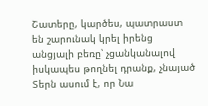Շատերը, կարծես, պատրաստ են շարունակ կրել իրենց անցյալի բեռը՝ չցանկանալով իսկապես թողնել դրանք, չնայած Տերն ասում է, որ Նա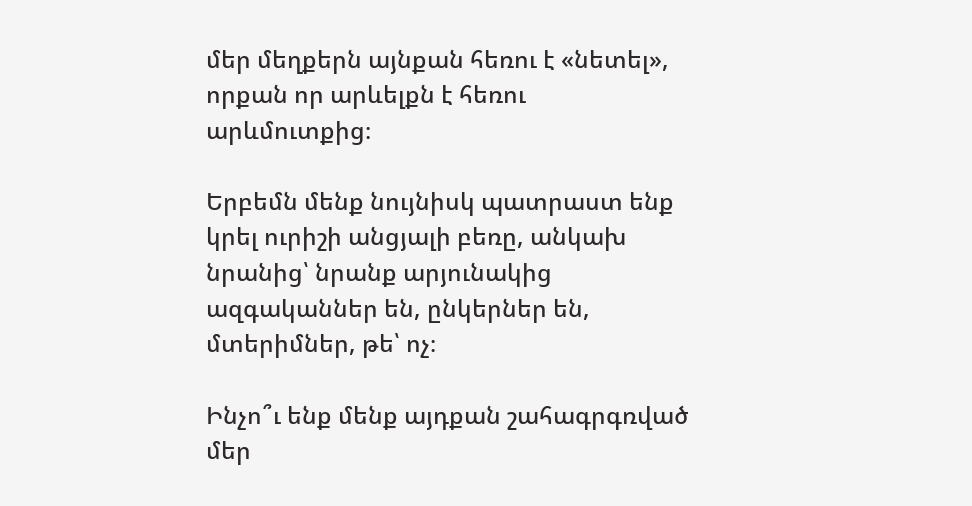մեր մեղքերն այնքան հեռու է «նետել», որքան որ արևելքն է հեռու արևմուտքից։

Երբեմն մենք նույնիսկ պատրաստ ենք կրել ուրիշի անցյալի բեռը, անկախ նրանից՝ նրանք արյունակից ազգականներ են, ընկերներ են, մտերիմներ, թե՝ ոչ։

Ինչո՞ւ ենք մենք այդքան շահագրգռված մեր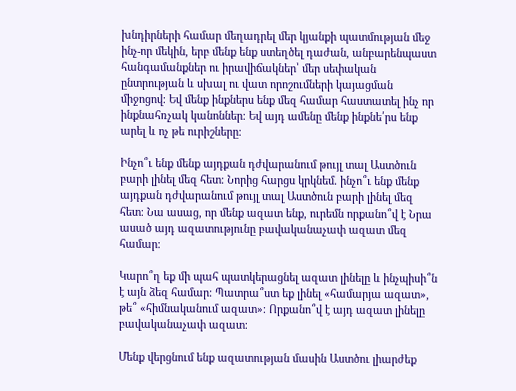խնդիրների համար մեղադրել մեր կյանքի պատմության մեջ ինչ-որ մեկին, երբ մենք ենք ստեղծել դաժան, անբարենպաստ  հանգամանքներ ու իրավիճակներ՝ մեր սեփական ընտրության և սխալ ու վատ որոշումների կայացման միջոցով։ Եվ մենք ինքներս ենք մեզ համար հաստատել ինչ որ ինքնահռչակ կանոններ։ Եվ այդ ամենը մենք ինքնե՛րս ենք արել և ոչ թե ուրիշները։

Ինչո՞ւ ենք մենք այդքան դժվարանում թույլ տալ Աստծուն բարի լինել մեզ հետ։ Նորից հարցս կրկնեմ. ինչո՞ւ ենք մենք այդքան դժվարանում թույլ տալ Աստծուն բարի լինել մեզ հետ։ Նա ասաց, որ մենք ազատ ենք, ուրեմն որքանո՞վ է Նրա ասած այդ ազատությունը բավականաչափ ազատ մեզ համար։

Կարո՞ղ եք մի պահ պատկերացնել ազատ լինելը և ինչպիսի՞ն է այն ձեզ համար։ Պատրա՞ստ եք լինել «համարյա ազատ», թե՞ «հիմնականում ազատ»։ Որքանո՞վ է այդ ազատ լինելը բավականաչափ ազատ։

Մենք վերցնում ենք ազատության մասին Աստծու լիարժեք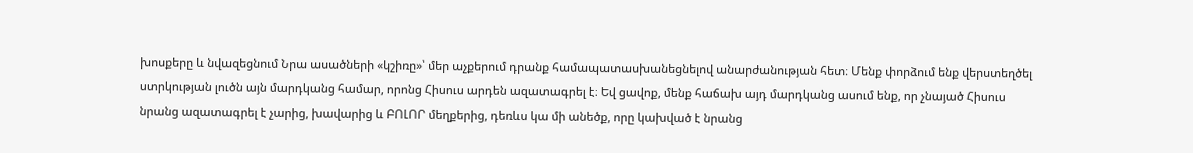խոսքերը և նվազեցնում Նրա ասածների «կշիռը»՝ մեր աչքերում դրանք համապատասխանեցնելով անարժանության հետ։ Մենք փորձում ենք վերստեղծել ստրկության լուծն այն մարդկանց համար, որոնց Հիսուս արդեն ազատագրել է։ Եվ ցավոք, մենք հաճախ այդ մարդկանց ասում ենք, որ չնայած Հիսուս նրանց ազատագրել է չարից, խավարից և ԲՈԼՈՐ մեղքերից, դեռևս կա մի անեծք, որը կախված է նրանց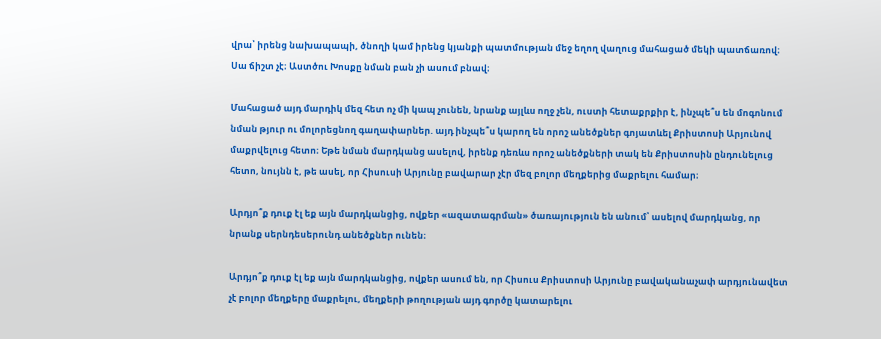վրա՝ իրենց նախապապի, ծնողի կամ իրենց կյանքի պատմության մեջ եղող վաղուց մահացած մեկի պատճառով։ Սա ճիշտ չէ։ Աստծու Խոսքը նման բան չի ասում բնավ։

Մահացած այդ մարդիկ մեզ հետ ոչ մի կապ չունեն, նրանք այլևս ողջ չեն, ուստի հետաքրքիր է, ինչպե՞ս են մոգոնում նման թյուր ու մոլորեցնող գաղափարներ. այդ ինչպե՞ս կարող են որոշ անեծքներ գոյատևել Քրիստոսի Արյունով մաքրվելուց հետո։ Եթե նման մարդկանց ասելով, իրենք դեռևս որոշ անեծքների տակ են Քրիստոսին ընդունելուց հետո, նույնն է, թե ասել, որ Հիսուսի Արյունը բավարար չէր մեզ բոլոր մեղքերից մաքրելու համար։

Արդյո՞ք դուք էլ եք այն մարդկանցից, ովքեր «ազատագրման» ծառայություն են անում՝ ասելով մարդկանց, որ նրանք սերնդեսերունդ անեծքներ ունեն։

Արդյո՞ք դուք էլ եք այն մարդկանցից, ովքեր ասում են, որ Հիսուս Քրիստոսի Արյունը բավականաչափ արդյունավետ չէ բոլոր մեղքերը մաքրելու, մեղքերի թողության այդ գործը կատարելու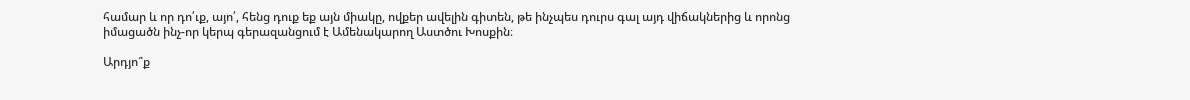համար և որ դո՛ւք, այո՛, հենց դուք եք այն միակը, ովքեր ավելին գիտեն, թե ինչպես դուրս գալ այդ վիճակներից և որոնց իմացածն ինչ-որ կերպ գերազանցում է Ամենակարող Աստծու Խոսքին։

Արդյո՞ք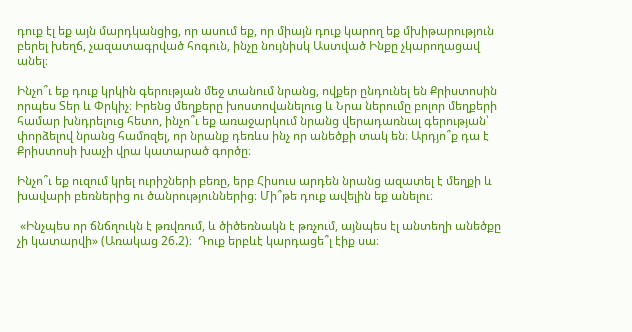դուք էլ եք այն մարդկանցից, որ ասում եք, որ միայն դուք կարող եք մխիթարություն բերել խեղճ, չազատագրված հոգուն, ինչը նույնիսկ Աստված Ինքը չկարողացավ անել։

Ինչո՞ւ եք դուք կրկին գերության մեջ տանում նրանց, ովքեր ընդունել են Քրիստոսին որպես Տեր և Փրկիչ։ Իրենց մեղքերը խոստովանելուց և Նրա ներումը բոլոր մեղքերի համար խնդրելուց հետո, ինչո՞ւ եք առաջարկում նրանց վերադառնալ գերության՝ փորձելով նրանց համոզել, որ նրանք դեռևս ինչ որ անեծքի տակ են։ Արդյո՞ք դա է Քրիստոսի խաչի վրա կատարած գործը։

Ինչո՞ւ եք ուզում կրել ուրիշների բեռը, երբ Հիսուս արդեն նրանց ազատել է մեղքի և խավարի բեռներից ու ծանրություններից։ Մի՞թե դուք ավելին եք անելու։

 «Ինչպես որ ճնճղուկն է թռվռում, և ծիծեռնակն է թռչում, այնպես էլ անտեղի անեծքը չի կատարվի» (Առակաց 26.2)։  Դուք երբևէ կարդացե՞լ էիք սա։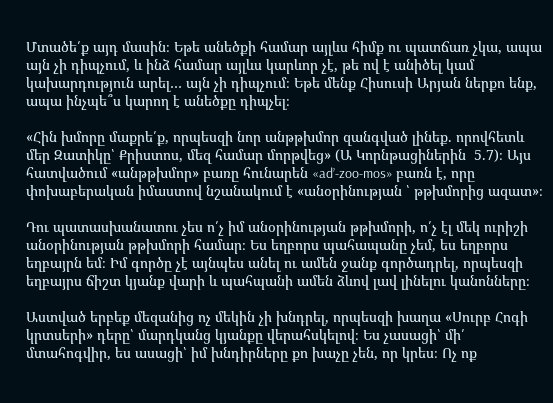Մտածե՛ք այդ մասին։ Եթե անեծքի համար այլևս հիմք ու պատճառ չկա, ապա այն չի դիպչում, և ինձ համար այլևս կարևոր չէ, թե ով է անիծել կամ կախարդություն արել… այն չի դիպչում։ Եթե մենք Հիսուսի Արյան ներքո ենք, ապա ինչպե՞ս կարող է անեծքը դիպչել։

«Հին խմորը մաքրե՛ք, որպեսզի նոր անթթխմոր զանգված լինեք. որովհետև մեր Զատիկը՝ Քրիստոս, մեզ համար մորթվեց» (Ա Կորնթացիներին  5.7)։ Այս հատվածում «անթթխմոր» բառը հունարեն «ad’-zoo-mos» բառն է, որը փոխաբերական իմաստով նշանակում է «անօրինության ՝ թթխմորից ազատ»։

Դու պատասխանատու չես ո՛չ իմ անօրինության թթխմորի, ո՛չ էլ մեկ ուրիշի անօրինության թթխմորի համար։ Ես եղբորս պահապանը չեմ, ես եղբորս եղբայրն եմ։ Իմ գործը չէ այնպես անել ու ամեն ջանք գործադրել, որպեսզի եղբայրս ճիշտ կյանք վարի և պահպանի ամեն ձևով լավ լինելու կանոնները։

Աստված երբեք մեզանից ոչ մեկին չի խնդրել, որպեսզի խաղա «Սուրբ Հոգի կրտսերի» դերը՝ մարդկանց կյանքը վերահսկելով։ Ես չասացի՝ մի՛ մտահոգվիր, ես ասացի՝ իմ խնդիրները քո խաչը չեն, որ կրես։ Ոչ ոք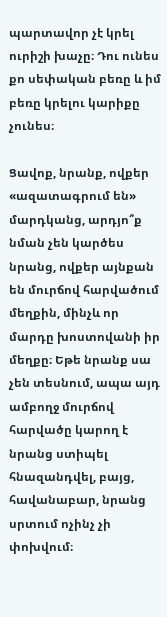պարտավոր չէ կրել ուրիշի խաչը։ Դու ունես քո սեփական բեռը և իմ բեռը կրելու կարիքը չունես։

Ցավոք, նրանք, ովքեր «ազատագրում են» մարդկանց, արդյո՞ք նման չեն կարծես նրանց, ովքեր այնքան են մուրճով հարվածում մեղքին, մինչև որ մարդը խոստովանի իր մեղքը։ Եթե նրանք սա չեն տեսնում, ապա այդ ամբողջ մուրճով հարվածը կարող է նրանց ստիպել հնազանդվել, բայց, հավանաբար, նրանց սրտում ոչինչ չի փոխվում։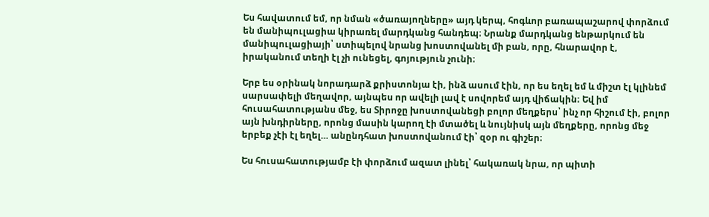Ես հավատում եմ, որ նման «ծառայողները» այդ կերպ, հոգևոր բառապաշարով փորձում են մանիպուլացիա կիրառել մարդկանց հանդեպ։ Նրանք մարդկանց ենթարկում են մանիպուլացիայի՝ ստիպելով նրանց խոստովանել մի բան, որը, հնարավոր է, իրականում տեղի էլ չի ունեցել, գոյություն չունի։

Երբ ես օրինակ նորադարձ քրիստոնյա էի, ինձ ասում էին, որ ես եղել եմ և միշտ էլ կլինեմ սարսափելի մեղավոր, այնպես որ ավելի լավ է սովորեմ այդ վիճակին։ Եվ իմ հուսահատությանս մեջ, ես Տիրոջը խոստովանեցի բոլոր մեղքերս՝ ինչ որ հիշում էի, բոլոր այն խնդիրները, որոնց մասին կարող էի մտածել և նույնիսկ այն մեղքերը, որոնց մեջ երբեք չէի էլ եղել… անընդհատ խոստովանում էի՝ զօր ու գիշեր։

Ես հուսահատությամբ էի փորձում ազատ լինել՝ հակառակ նրա, որ պիտի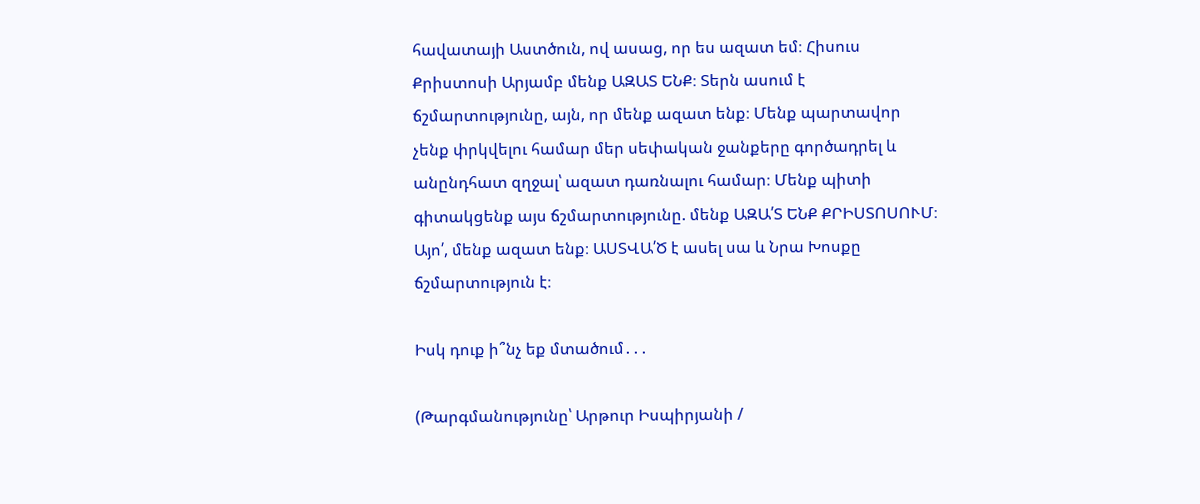հավատայի Աստծուն, ով ասաց, որ ես ազատ եմ։ Հիսուս Քրիստոսի Արյամբ մենք ԱԶԱՏ ԵՆՔ։ Տերն ասում է ճշմարտությունը, այն, որ մենք ազատ ենք։ Մենք պարտավոր չենք փրկվելու համար մեր սեփական ջանքերը գործադրել և անընդհատ զղջալ՝ ազատ դառնալու համար։ Մենք պիտի գիտակցենք այս ճշմարտությունը. մենք ԱԶԱ՛Տ ԵՆՔ ՔՐԻՍՏՈՍՈՒՄ։ Այո՛, մենք ազատ ենք։ ԱՍՏՎԱ՛Ծ է ասել սա և Նրա Խոսքը ճշմարտություն է։

Իսկ դուք ի՞նչ եք մտածում․․․

(Թարգմանությունը՝ Արթուր Իսպիրյանի /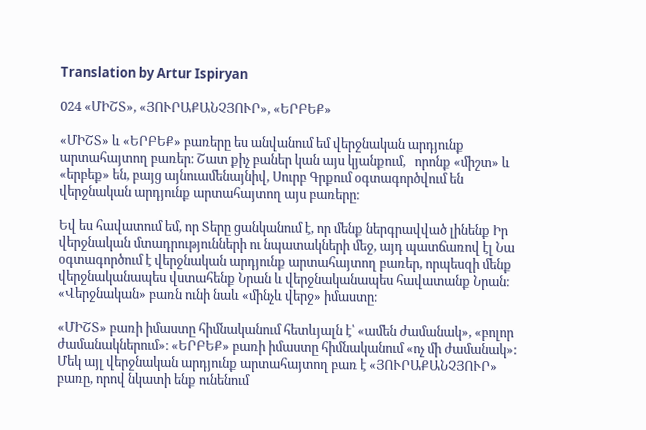Translation by Artur Ispiryan

024 «ՄԻՇՏ», «ՅՈՒՐԱՔԱՆՉՅՈՒՐ», «ԵՐԲԵՔ»

«ՄԻՇՏ» և «ԵՐԲԵՔ» բառերը ես անվանում եմ վերջնական արդյունք արտահայտող բառեր։ Շատ քիչ բաներ կան այս կյանքում,   որոնք «միշտ» և «երբեք» են, բայց այնուամենայնիվ, Սուրբ Գրքում օգտագործվում են վերջնական արդյունք արտահայտող այս բառերը։

Եվ ես հավատում եմ, որ Տերը ցանկանում է, որ մենք ներգրավված լինենք Իր վերջնական մտադրությունների ու նպատակների մեջ, այդ պատճառով էլ Նա օգտագործում է վերջնական արդյունք արտահայտող բառեր, որպեսզի մենք վերջնականապես վստահենք Նրան և վերջնականապես հավատանք Նրան։ «Վերջնական» բառն ունի նաև «մինչև վերջ» իմաստը։

«ՄԻՇՏ» բառի իմաստը հիմնականում հետևյալն է՝ «ամեն ժամանակ», «բոլոր ժամանակներում»։ «ԵՐԲԵՔ» բառի իմաստը հիմնականում «ոչ մի ժամանակ»: Մեկ այլ վերջնական արդյունք արտահայտող բառ է «ՅՈՒՐԱՔԱՆՉՅՈՒՐ» բառը, որով նկատի ենք ունենում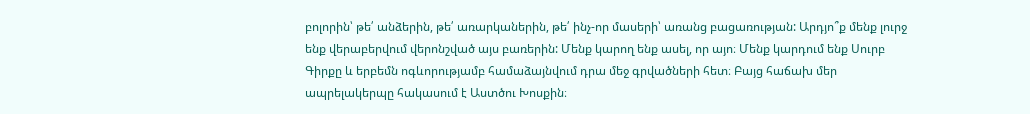բոլորին՝ թե՛ անձերին, թե՛ առարկաներին, թե՛ ինչ-որ մասերի՝ առանց բացառության: Արդյո՞ք մենք լուրջ ենք վերաբերվում վերոնշված այս բառերին: Մենք կարող ենք ասել, որ այո։ Մենք կարդում ենք Սուրբ Գիրքը և երբեմն ոգևորությամբ համաձայնվում դրա մեջ գրվածների հետ։ Բայց հաճախ մեր ապրելակերպը հակասում է Աստծու Խոսքին։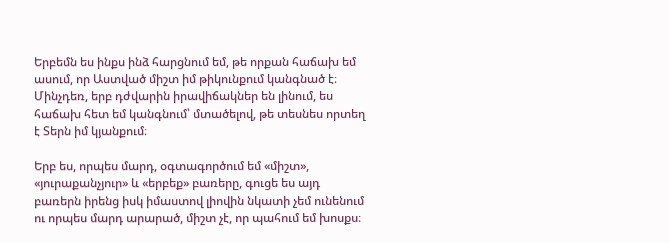Երբեմն ես ինքս ինձ հարցնում եմ, թե որքան հաճախ եմ ասում, որ Աստված միշտ իմ թիկունքում կանգնած է։ Մինչդեռ, երբ դժվարին իրավիճակներ են լինում, ես հաճախ հետ եմ կանգնում՝ մտածելով, թե տեսնես որտեղ է Տերն իմ կյանքում։

Երբ ես, որպես մարդ, օգտագործում եմ «միշտ», «յուրաքանչյուր» և «երբեք» բառերը, գուցե ես այդ բառերն իրենց իսկ իմաստով լիովին նկատի չեմ ունենում ու որպես մարդ արարած, միշտ չէ, որ պահում եմ խոսքս։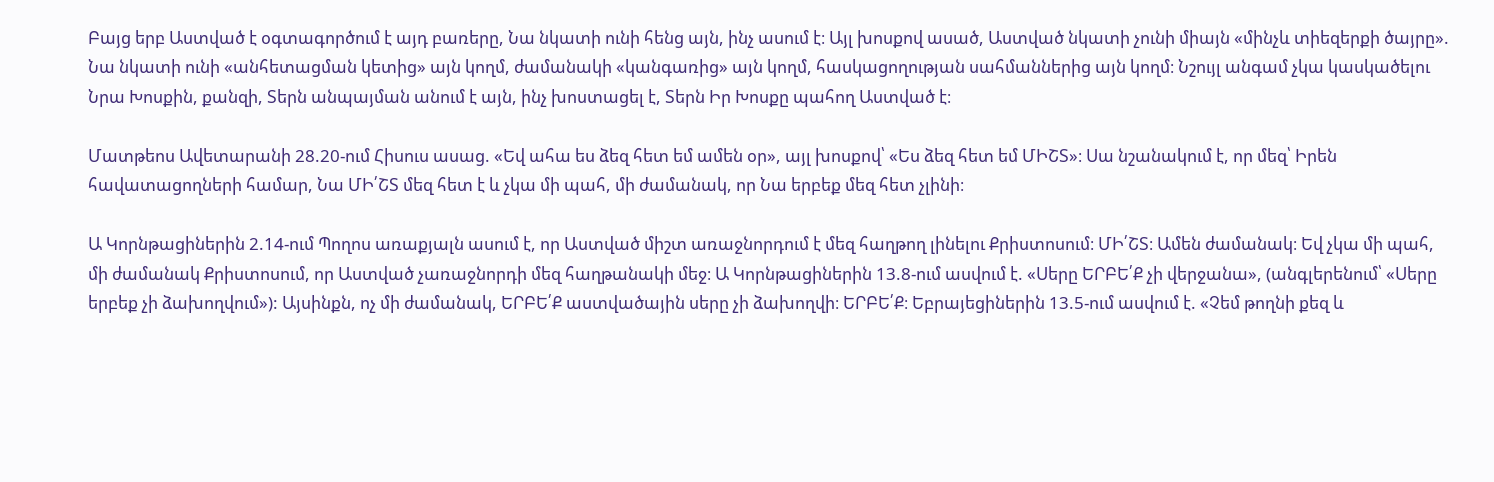Բայց երբ Աստված է օգտագործում է այդ բառերը, Նա նկատի ունի հենց այն, ինչ ասում է։ Այլ խոսքով ասած, Աստված նկատի չունի միայն «մինչև տիեզերքի ծայրը». Նա նկատի ունի «անհետացման կետից» այն կողմ, ժամանակի «կանգառից» այն կողմ, հասկացողության սահմաններից այն կողմ։ Նշույլ անգամ չկա կասկածելու Նրա Խոսքին, քանզի, Տերն անպայման անում է այն, ինչ խոստացել է, Տերն Իր Խոսքը պահող Աստված է։

Մատթեոս Ավետարանի 28.20-ում Հիսուս ասաց. «Եվ ահա ես ձեզ հետ եմ ամեն օր», այլ խոսքով՝ «Ես ձեզ հետ եմ ՄԻՇՏ»։ Սա նշանակում է, որ մեզ՝ Իրեն հավատացողների համար, Նա ՄԻ՛ՇՏ մեզ հետ է և չկա մի պահ, մի ժամանակ, որ Նա երբեք մեզ հետ չլինի։

Ա Կորնթացիներին 2.14-ում Պողոս առաքյալն ասում է, որ Աստված միշտ առաջնորդում է մեզ հաղթող լինելու Քրիստոսում։ ՄԻ՛ՇՏ։ Ամեն ժամանակ։ Եվ չկա մի պահ, մի ժամանակ Քրիստոսում, որ Աստված չառաջնորդի մեզ հաղթանակի մեջ։ Ա Կորնթացիներին 13.8-ում ասվում է. «Սերը ԵՐԲԵ՛Ք չի վերջանա», (անգլերենում՝ «Սերը երբեք չի ձախողվում»): Այսինքն, ոչ մի ժամանակ, ԵՐԲԵ՛Ք աստվածային սերը չի ձախողվի։ ԵՐԲԵ՛Ք։ Եբրայեցիներին 13.5-ում ասվում է. «Չեմ թողնի քեզ և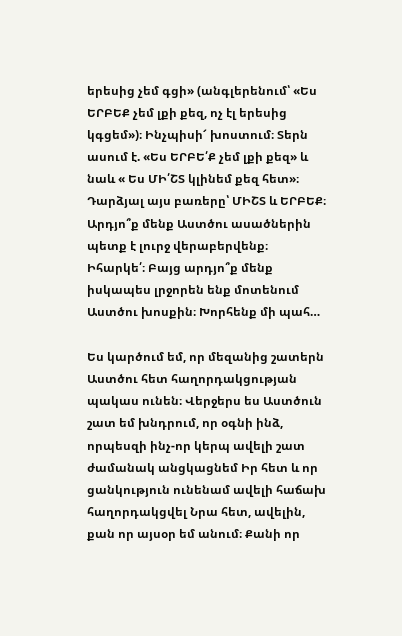երեսից չեմ գցի» (անգլերենում՝ «Ես ԵՐԲԵՔ չեմ լքի քեզ, ոչ էլ երեսից կգցեմ»)։ Ինչպիսի՜ խոստում։ Տերն ասում է. «Ես ԵՐԲԵ՛Ք չեմ լքի քեզ» և նաև « Ես ՄԻ՛ՇՏ կլինեմ քեզ հետ»։ Դարձյալ այս բառերը՝ ՄԻՇՏ և ԵՐԲԵՔ։ Արդյո՞ք մենք Աստծու ասածներին պետք է լուրջ վերաբերվենք։ Իհարկե՛։ Բայց արդյո՞ք մենք իսկապես լրջորեն ենք մոտենում Աստծու խոսքին։ Խորհենք մի պահ…

Ես կարծում եմ, որ մեզանից շատերն Աստծու հետ հաղորդակցության պակաս ունեն։ Վերջերս ես Աստծուն շատ եմ խնդրում, որ օգնի ինձ, որպեսզի ինչ-որ կերպ ավելի շատ ժամանակ անցկացնեմ Իր հետ և որ ցանկություն ունենամ ավելի հաճախ հաղորդակցվել Նրա հետ, ավելին, քան որ այսօր եմ անում։ Քանի որ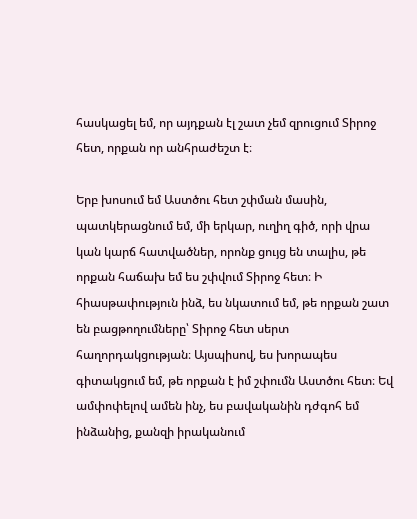հասկացել եմ, որ այդքան էլ շատ չեմ զրուցում Տիրոջ հետ, որքան որ անհրաժեշտ է։

Երբ խոսում եմ Աստծու հետ շփման մասին, պատկերացնում եմ, մի երկար, ուղիղ գիծ, որի վրա կան կարճ հատվածներ, որոնք ցույց են տալիս, թե որքան հաճախ եմ ես շփվում Տիրոջ հետ։ Ի հիասթափություն ինձ, ես նկատում եմ, թե որքան շատ են բացթողումները՝ Տիրոջ հետ սերտ հաղորդակցության։ Այսպիսով, ես խորապես գիտակցում եմ, թե որքան է իմ շփումն Աստծու հետ։ Եվ ամփոփելով ամեն ինչ, ես բավականին դժգոհ եմ ինձանից, քանզի իրականում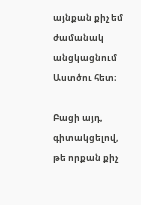այնքան քիչ եմ ժամանակ անցկացնում Աստծու հետ։

Բացի այդ, գիտակցելով, թե որքան քիչ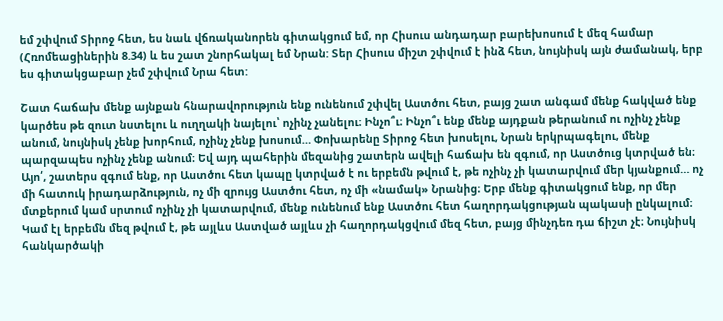եմ շփվում Տիրոջ հետ, ես նաև վճռականորեն գիտակցում եմ, որ Հիսուս անդադար բարեխոսում է մեզ համար (Հռոմեացիներին 8.34) և ես շատ շնորհակալ եմ Նրան: Տեր Հիսուս միշտ շփվում է ինձ հետ, նույնիսկ այն ժամանակ, երբ ես գիտակցաբար չեմ շփվում Նրա հետ:

Շատ հաճախ մենք այնքան հնարավորություն ենք ունենում շփվել Աստծու հետ, բայց շատ անգամ մենք հակված ենք կարծես թե զուտ նստելու և ուղղակի նայելու՝ ոչինչ չանելու։ Ինչո՞ւ։ Ինչո՞ւ ենք մենք այդքան թերանում ու ոչինչ չենք անում, նույնիսկ չենք խորհում, ոչինչ չենք խոսում… Փոխարենը Տիրոջ հետ խոսելու, Նրան երկրպագելու, մենք պարզապես ոչինչ չենք անում։ Եվ այդ պահերին մեզանից շատերն ավելի հաճախ են զգում, որ Աստծուց կտրված են։ Այո՛, շատերս զգում ենք, որ Աստծու հետ կապը կտրված է ու երբեմն թվում է, թե ոչինչ չի կատարվում մեր կյանքում… ոչ մի հատուկ իրադարձություն, ոչ մի զրույց Աստծու հետ, ոչ մի «նամակ» Նրանից։ Երբ մենք գիտակցում ենք, որ մեր մտքերում կամ սրտում ոչինչ չի կատարվում, մենք ունենում ենք Աստծու հետ հաղորդակցության պակասի ընկալում։ Կամ էլ երբեմն մեզ թվում է, թե այլևս Աստված այլևս չի հաղորդակցվում մեզ հետ, բայց մինչդեռ դա ճիշտ չէ։ Նույնիսկ հանկարծակի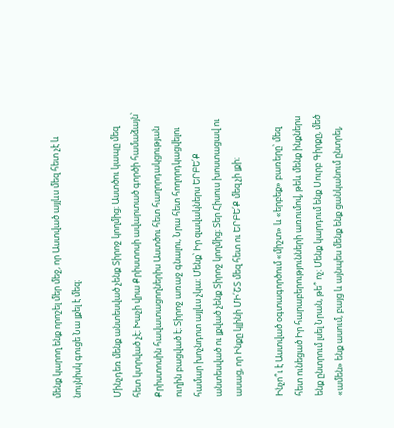մենք կարող ենք որոշել մեր մեջ, որ Աստված այլևս մեզ հետ չէ և նույնիսկ գուցե Նա լքել է մեզ։

Մինչդեռ մենք անտեսված չենք Տիրոջ կողմից։ Աստծու կապը մեզ հետ կտրված չէ։ Խաչի վրա Քրիստոսի ավարտած գործի համաձայն՝ Քրիստոսին հավատացողներիս Աստծու հետ հաղորդակցության ուղին բացված է։ Տիրոջ առաջ գնալու, Նրա հետ հողորդկացվելու համար խոչնդոտ այլևս չկա։ Մենք՝ Իր զավակներս ԵՐԲԵ՛Ք անտեսված ու լքված չենք Տիրոջ կողմից։ Տեր Հիսուս խոստացավ ու ասաց, որ Ինքը կլինի ՄԻ՛ՇՏ մեզ հետ ու ԵՐԲԵ՛Ք մեզ չի լքի։

Ինչո՞ւ է Աստված օգտագործում «միշտ» և «երբեք» բառերը՝ մեզ հետ ունեցած Իր հարաբերությունների առումով, թեև մենք ինքներս ենք ընտրում լսել Նրան, թե՞ ոչ։ Մենք կարդում ենք Սուրբ Գիրքը, մեծ «ամեն» ենք ասում, բայց և այնպես մենք ենք ցանկանում ընտրել,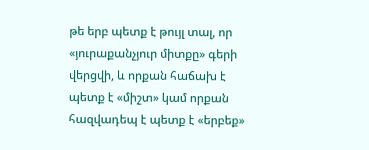թե երբ պետք է թույլ տալ, որ «յուրաքանչյուր միտքը» գերի վերցվի, և որքան հաճախ է պետք է «միշտ» կամ որքան հազվադեպ է պետք է «երբեք»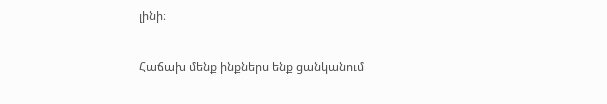լինի։

Հաճախ մենք ինքներս ենք ցանկանում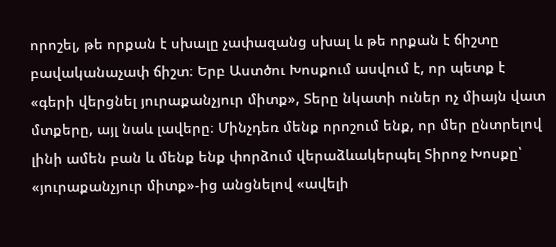որոշել, թե որքան է սխալը չափազանց սխալ և թե որքան է ճիշտը բավականաչափ ճիշտ։ Երբ Աստծու Խոսքում ասվում է, որ պետք է «գերի վերցնել յուրաքանչյուր միտք», Տերը նկատի ուներ ոչ միայն վատ մտքերը, այլ նաև լավերը։ Մինչդեռ մենք որոշում ենք, որ մեր ընտրելով լինի ամեն բան և մենք ենք փորձում վերաձևակերպել Տիրոջ Խոսքը՝ «յուրաքանչյուր միտք»-ից անցնելով «ավելի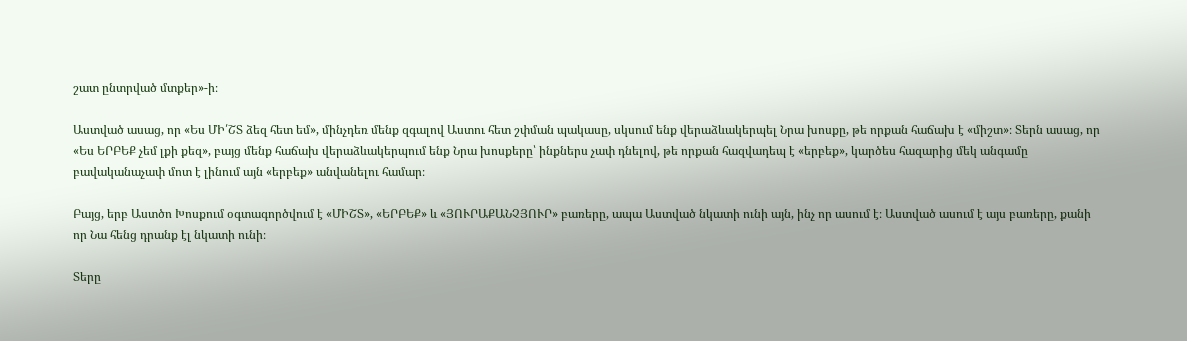շատ ընտրված մտքեր»-ի։

Աստված ասաց, որ «Ես ՄԻ՛ՇՏ ձեզ հետ եմ», մինչդեռ մենք զգալով Աստու հետ շփման պակասը, սկսում ենք վերաձևակերպել Նրա խոսքը, թե որքան հաճախ է «միշտ»։ Տերն ասաց, որ «Ես ԵՐԲԵՔ չեմ լքի քեզ», բայց մենք հաճախ վերաձևակերպում ենք Նրա խոսքերը՝ ինքներս չափ դնելով, թե որքան հազվադեպ է «երբեք», կարծես հազարից մեկ անգամը բավականաչափ մոտ է լինում այն «երբեք» անվանելու համար։

Բայց, երբ Աստծո Խոսքում օգտագործվում է «ՄԻՇՏ», «ԵՐԲԵՔ» և «ՅՈՒՐԱՔԱՆՉՅՈՒՐ» բառերը, ապա Աստված նկատի ունի այն, ինչ որ ասում է։ Աստված ասում է այս բառերը, քանի որ Նա հենց դրանք էլ նկատի ունի։

Տերը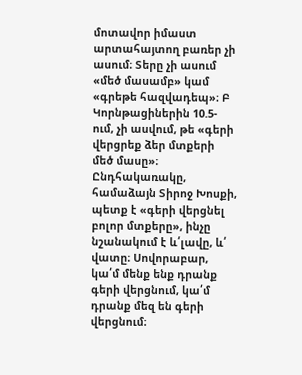մոտավոր իմաստ արտահայտող բառեր չի ասում։ Տերը չի ասում «մեծ մասամբ» կամ «գրեթե հազվադեպ»։ Բ Կորնթացիներին 10.5-ում, չի ասվում, թե «գերի վերցրեք ձեր մտքերի մեծ մասը»։ Ընդհակառակը, համաձայն Տիրոջ Խոսքի, պետք է «գերի վերցնել բոլոր մտքերը», ինչը նշանակում է և՛լավը, և՛ վատը։ Սովորաբար, կա՛մ մենք ենք դրանք գերի վերցնում, կա՛մ դրանք մեզ են գերի վերցնում։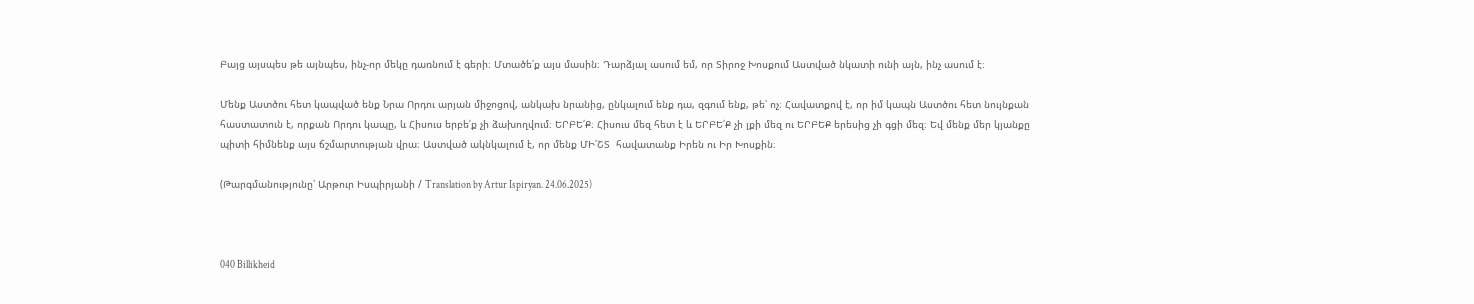Բայց այսպես թե այնպես, ինչ-որ մեկը դառնում է գերի։ Մտածե՛ք այս մասին։ Դարձյալ ասում եմ, որ Տիրոջ Խոսքում Աստված նկատի ունի այն, ինչ ասում է։

Մենք Աստծու հետ կապված ենք Նրա Որդու արյան միջոցով, անկախ նրանից, ընկալում ենք դա, զգում ենք, թե՝ ոչ։ Հավատքով է, որ իմ կապն Աստծու հետ նույնքան հաստատուն է, որքան Որդու կապը, և Հիսուս երբե՛ք չի ձախողվում։ ԵՐԲԵ՛Ք։ Հիսուս մեզ հետ է և ԵՐԲԵ՛Ք չի լքի մեզ ու ԵՐԲԵՔ երեսից չի գցի մեզ։ Եվ մենք մեր կյանքը պիտի հիմնենք այս ճշմարտության վրա։ Աստված ակնկալում է, որ մենք ՄԻ՛ՇՏ  հավատանք Իրեն ու Իր Խոսքին։

(Թարգմանությունը՝ Արթուր Իսպիրյանի / Translation by Artur Ispiryan. 24.06.2025)



040 Billikheid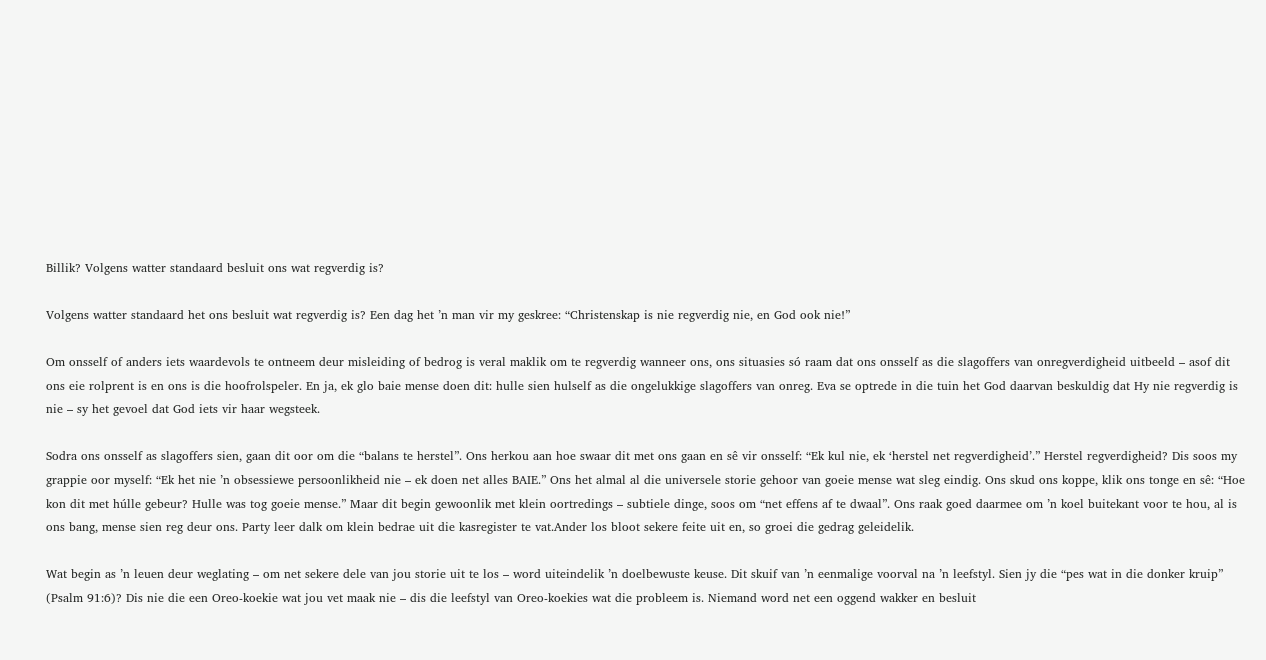Billik? Volgens watter standaard besluit ons wat regverdig is?

Volgens watter standaard het ons besluit wat regverdig is? Een dag het ’n man vir my geskree: “Christenskap is nie regverdig nie, en God ook nie!”

Om onsself of anders iets waardevols te ontneem deur misleiding of bedrog is veral maklik om te regverdig wanneer ons, ons situasies só raam dat ons onsself as die slagoffers van onregverdigheid uitbeeld – asof dit ons eie rolprent is en ons is die hoofrolspeler. En ja, ek glo baie mense doen dit: hulle sien hulself as die ongelukkige slagoffers van onreg. Eva se optrede in die tuin het God daarvan beskuldig dat Hy nie regverdig is nie – sy het gevoel dat God iets vir haar wegsteek.

Sodra ons onsself as slagoffers sien, gaan dit oor om die “balans te herstel”. Ons herkou aan hoe swaar dit met ons gaan en sê vir onsself: “Ek kul nie, ek ‘herstel net regverdigheid’.” Herstel regverdigheid? Dis soos my grappie oor myself: “Ek het nie ’n obsessiewe persoonlikheid nie – ek doen net alles BAIE.” Ons het almal al die universele storie gehoor van goeie mense wat sleg eindig. Ons skud ons koppe, klik ons tonge en sê: “Hoe kon dit met húlle gebeur? Hulle was tog goeie mense.” Maar dit begin gewoonlik met klein oortredings – subtiele dinge, soos om “net effens af te dwaal”. Ons raak goed daarmee om ’n koel buitekant voor te hou, al is ons bang, mense sien reg deur ons. Party leer dalk om klein bedrae uit die kasregister te vat.Ander los bloot sekere feite uit en, so groei die gedrag geleidelik.

Wat begin as ’n leuen deur weglating – om net sekere dele van jou storie uit te los – word uiteindelik ’n doelbewuste keuse. Dit skuif van ’n eenmalige voorval na ’n leefstyl. Sien jy die “pes wat in die donker kruip” (Psalm 91:6)? Dis nie die een Oreo-koekie wat jou vet maak nie – dis die leefstyl van Oreo-koekies wat die probleem is. Niemand word net een oggend wakker en besluit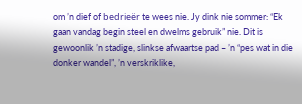om ’n dief of bedrieër te wees nie. Jy dink nie sommer: “Ek gaan vandag begin steel en dwelms gebruik” nie. Dit is gewoonlik ’n stadige, slinkse afwaartse pad – ’n “pes wat in die donker wandel”, ’n verskriklike,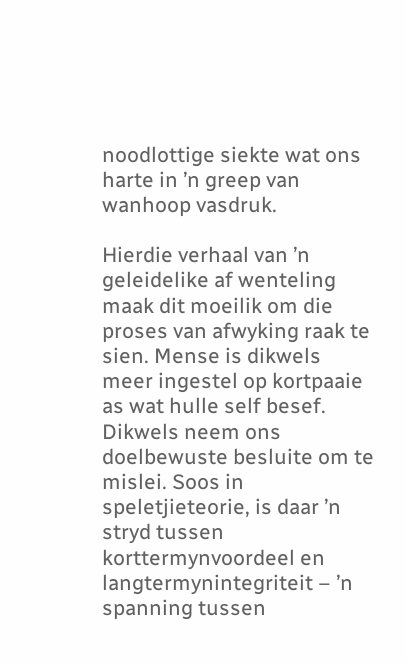noodlottige siekte wat ons harte in ’n greep van wanhoop vasdruk.

Hierdie verhaal van ’n geleidelike af wenteling maak dit moeilik om die proses van afwyking raak te sien. Mense is dikwels meer ingestel op kortpaaie as wat hulle self besef. Dikwels neem ons doelbewuste besluite om te mislei. Soos in speletjieteorie, is daar ’n stryd tussen korttermynvoordeel en langtermynintegriteit – ’n spanning tussen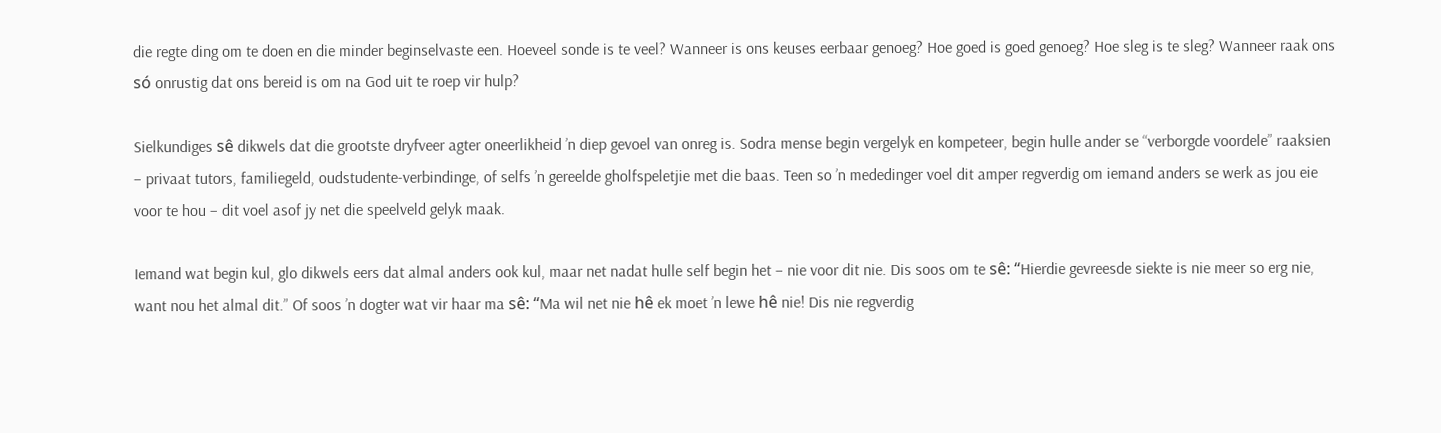die regte ding om te doen en die minder beginselvaste een. Hoeveel sonde is te veel? Wanneer is ons keuses eerbaar genoeg? Hoe goed is goed genoeg? Hoe sleg is te sleg? Wanneer raak ons só onrustig dat ons bereid is om na God uit te roep vir hulp?

Sielkundiges sê dikwels dat die grootste dryfveer agter oneerlikheid ’n diep gevoel van onreg is. Sodra mense begin vergelyk en kompeteer, begin hulle ander se “verborgde voordele” raaksien – privaat tutors, familiegeld, oudstudente-verbindinge, of selfs ’n gereelde gholfspeletjie met die baas. Teen so ’n mededinger voel dit amper regverdig om iemand anders se werk as jou eie voor te hou – dit voel asof jy net die speelveld gelyk maak.

Iemand wat begin kul, glo dikwels eers dat almal anders ook kul, maar net nadat hulle self begin het – nie voor dit nie. Dis soos om te sê: “Hierdie gevreesde siekte is nie meer so erg nie, want nou het almal dit.” Of soos ’n dogter wat vir haar ma sê: “Ma wil net nie hê ek moet ’n lewe hê nie! Dis nie regverdig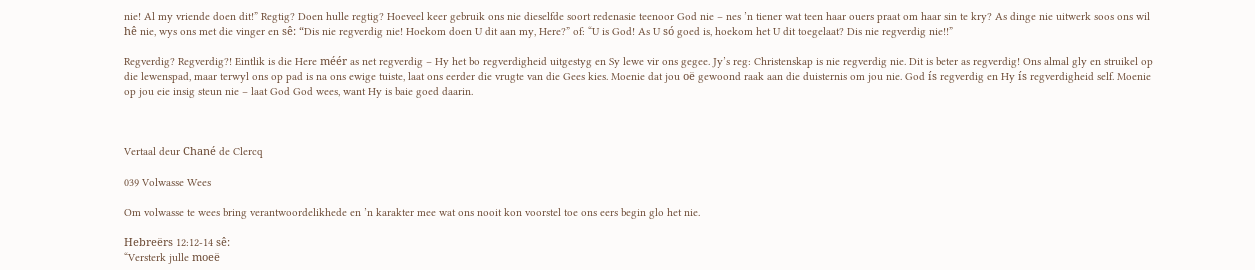nie! Al my vriende doen dit!” Regtig? Doen hulle regtig? Hoeveel keer gebruik ons nie dieselfde soort redenasie teenoor God nie – nes ’n tiener wat teen haar ouers praat om haar sin te kry? As dinge nie uitwerk soos ons wil hê nie, wys ons met die vinger en sê: “Dis nie regverdig nie! Hoekom doen U dit aan my, Here?” of: “U is God! As U só goed is, hoekom het U dit toegelaat? Dis nie regverdig nie!!”

Regverdig? Regverdig?! Eintlik is die Here méér as net regverdig – Hy het bo regverdigheid uitgestyg en Sy lewe vir ons gegee. Jy’s reg: Christenskap is nie regverdig nie. Dit is beter as regverdig! Ons almal gly en struikel op die lewenspad, maar terwyl ons op pad is na ons ewige tuiste, laat ons eerder die vrugte van die Gees kies. Moenie dat jou oë gewoond raak aan die duisternis om jou nie. God ís regverdig en Hy ís regverdigheid self. Moenie op jou eie insig steun nie – laat God God wees, want Hy is baie goed daarin.



Vertaal deur Chané de Clercq

039 Volwasse Wees

Om volwasse te wees bring verantwoordelikhede en ’n karakter mee wat ons nooit kon voorstel toe ons eers begin glo het nie.

Hebreërs 12:12-14 sê:
“Versterk julle moeë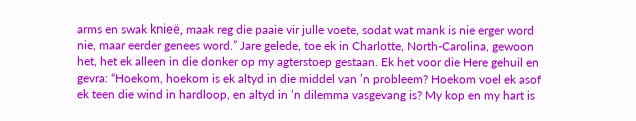arms en swak knieë, maak reg die paaie vir julle voete, sodat wat mank is nie erger word nie, maar eerder genees word.” Jare gelede, toe ek in Charlotte, North-Carolina, gewoon het, het ek alleen in die donker op my agterstoep gestaan. Ek het voor die Here gehuil en gevra: “Hoekom, hoekom is ek altyd in die middel van ’n probleem? Hoekom voel ek asof ek teen die wind in hardloop, en altyd in ’n dilemma vasgevang is? My kop en my hart is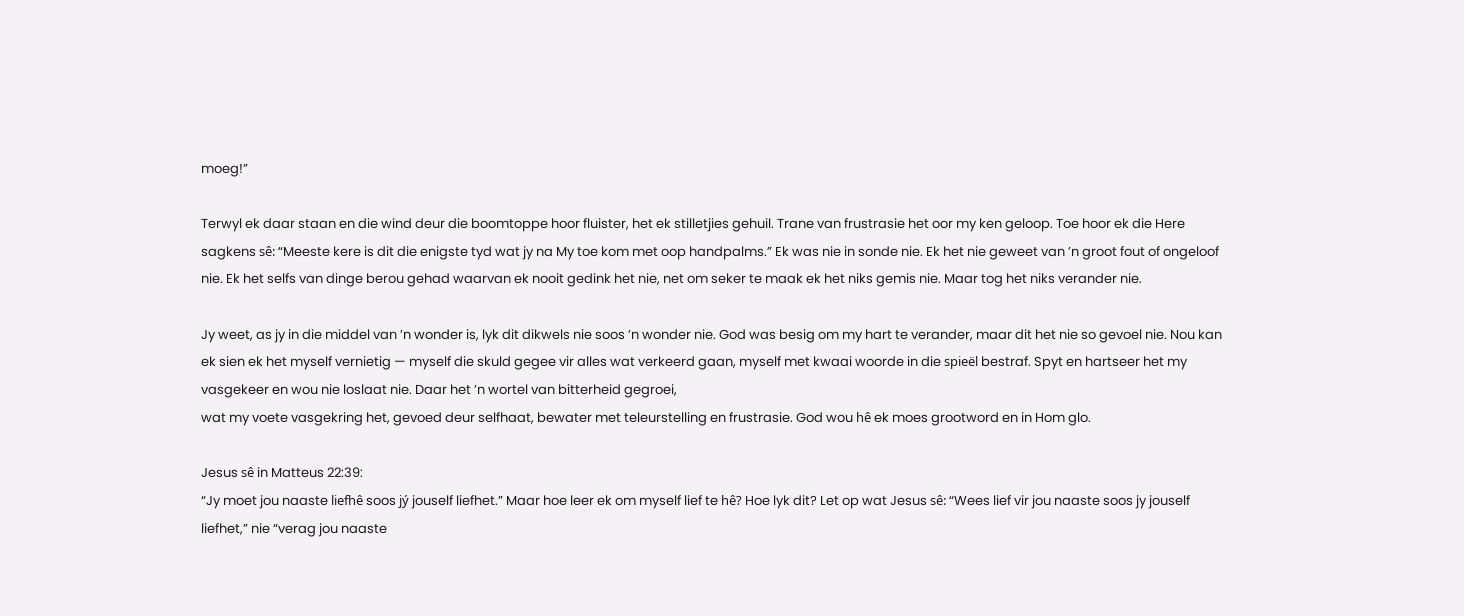moeg!”

Terwyl ek daar staan en die wind deur die boomtoppe hoor fluister, het ek stilletjies gehuil. Trane van frustrasie het oor my ken geloop. Toe hoor ek die Here sagkens sê: “Meeste kere is dit die enigste tyd wat jy na My toe kom met oop handpalms.” Ek was nie in sonde nie. Ek het nie geweet van ’n groot fout of ongeloof nie. Ek het selfs van dinge berou gehad waarvan ek nooit gedink het nie, net om seker te maak ek het niks gemis nie. Maar tog het niks verander nie.

Jy weet, as jy in die middel van ’n wonder is, lyk dit dikwels nie soos ’n wonder nie. God was besig om my hart te verander, maar dit het nie so gevoel nie. Nou kan ek sien ek het myself vernietig — myself die skuld gegee vir alles wat verkeerd gaan, myself met kwaai woorde in die spieël bestraf. Spyt en hartseer het my vasgekeer en wou nie loslaat nie. Daar het ’n wortel van bitterheid gegroei,
wat my voete vasgekring het, gevoed deur selfhaat, bewater met teleurstelling en frustrasie. God wou hê ek moes grootword en in Hom glo.

Jesus sê in Matteus 22:39:
“Jy moet jou naaste liefhê soos jý jouself liefhet.” Maar hoe leer ek om myself lief te hê? Hoe lyk dit? Let op wat Jesus sê: “Wees lief vir jou naaste soos jy jouself liefhet,” nie “verag jou naaste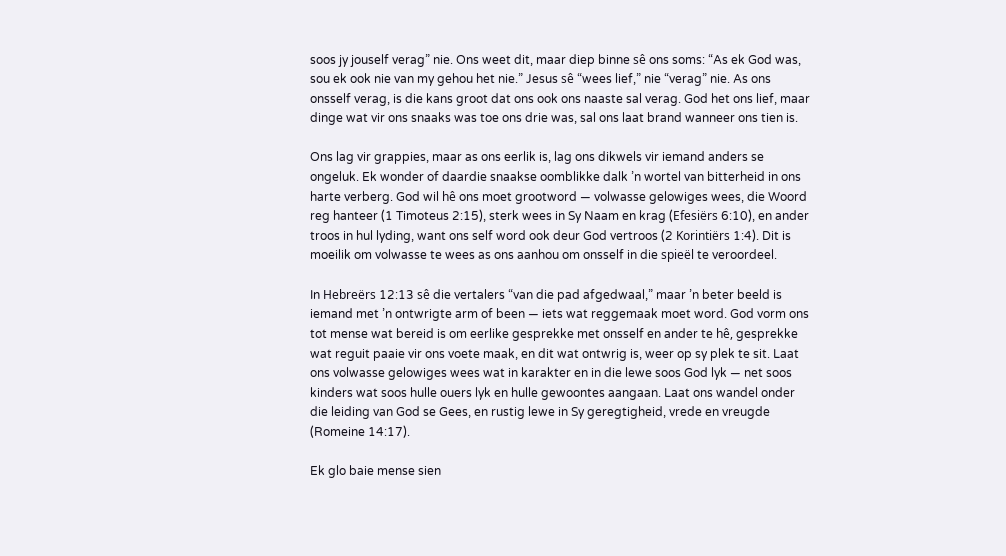soos jy jouself verag” nie. Ons weet dit, maar diep binne sê ons soms: “As ek God was, sou ek ook nie van my gehou het nie.” Jesus sê “wees lief,” nie “verag” nie. As ons onsself verag, is die kans groot dat ons ook ons naaste sal verag. God het ons lief, maar dinge wat vir ons snaaks was toe ons drie was, sal ons laat brand wanneer ons tien is.

Ons lag vir grappies, maar as ons eerlik is, lag ons dikwels vir iemand anders se ongeluk. Ek wonder of daardie snaakse oomblikke dalk ’n wortel van bitterheid in ons harte verberg. God wil hê ons moet grootword — volwasse gelowiges wees, die Woord reg hanteer (1 Timoteus 2:15), sterk wees in Sy Naam en krag (Efesiërs 6:10), en ander troos in hul lyding, want ons self word ook deur God vertroos (2 Korintiërs 1:4). Dit is moeilik om volwasse te wees as ons aanhou om onsself in die spieël te veroordeel.

In Hebreërs 12:13 sê die vertalers “van die pad afgedwaal,” maar ’n beter beeld is iemand met ’n ontwrigte arm of been — iets wat reggemaak moet word. God vorm ons tot mense wat bereid is om eerlike gesprekke met onsself en ander te hê, gesprekke wat reguit paaie vir ons voete maak, en dit wat ontwrig is, weer op sy plek te sit. Laat ons volwasse gelowiges wees wat in karakter en in die lewe soos God lyk — net soos kinders wat soos hulle ouers lyk en hulle gewoontes aangaan. Laat ons wandel onder die leiding van God se Gees, en rustig lewe in Sy geregtigheid, vrede en vreugde (Romeine 14:17).

Ek glo baie mense sien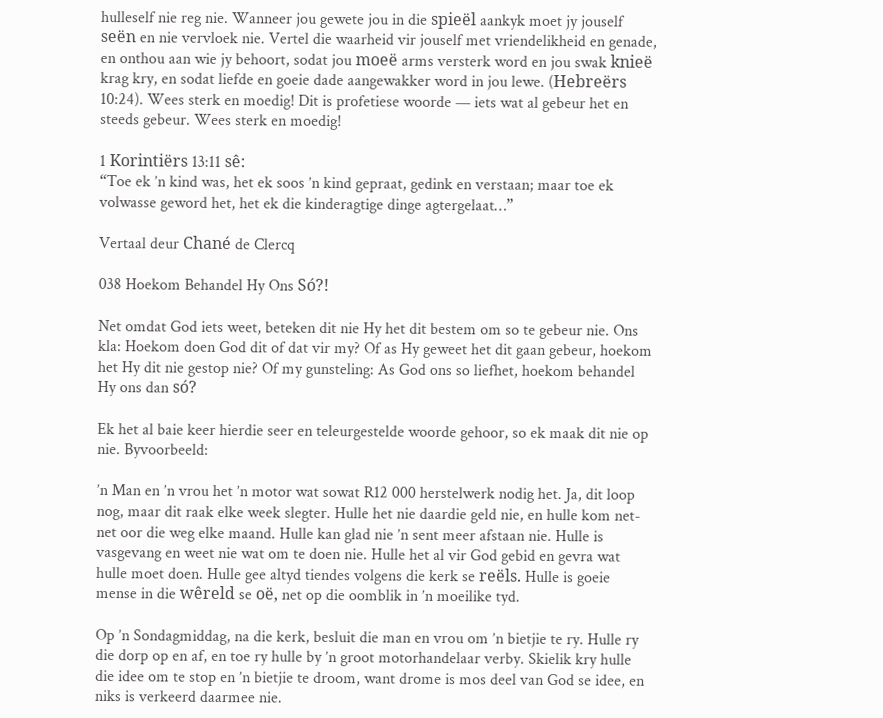hulleself nie reg nie. Wanneer jou gewete jou in die spieël aankyk moet jy jouself seën en nie vervloek nie. Vertel die waarheid vir jouself met vriendelikheid en genade, en onthou aan wie jy behoort, sodat jou moeë arms versterk word en jou swak knieë krag kry, en sodat liefde en goeie dade aangewakker word in jou lewe. (Hebreërs 10:24). Wees sterk en moedig! Dit is profetiese woorde — iets wat al gebeur het en steeds gebeur. Wees sterk en moedig!

1 Korintiërs 13:11 sê:
“Toe ek ’n kind was, het ek soos ’n kind gepraat, gedink en verstaan; maar toe ek volwasse geword het, het ek die kinderagtige dinge agtergelaat…”

Vertaal deur Chané de Clercq

038 Hoekom Behandel Hy Ons Só?!

Net omdat God iets weet, beteken dit nie Hy het dit bestem om so te gebeur nie. Ons kla: Hoekom doen God dit of dat vir my? Of as Hy geweet het dit gaan gebeur, hoekom het Hy dit nie gestop nie? Of my gunsteling: As God ons so liefhet, hoekom behandel Hy ons dan só?

Ek het al baie keer hierdie seer en teleurgestelde woorde gehoor, so ek maak dit nie op nie. Byvoorbeeld:

’n Man en ’n vrou het ’n motor wat sowat R12 000 herstelwerk nodig het. Ja, dit loop nog, maar dit raak elke week slegter. Hulle het nie daardie geld nie, en hulle kom net-net oor die weg elke maand. Hulle kan glad nie ’n sent meer afstaan nie. Hulle is vasgevang en weet nie wat om te doen nie. Hulle het al vir God gebid en gevra wat hulle moet doen. Hulle gee altyd tiendes volgens die kerk se reëls. Hulle is goeie mense in die wêreld se oë, net op die oomblik in ’n moeilike tyd.

Op ’n Sondagmiddag, na die kerk, besluit die man en vrou om ’n bietjie te ry. Hulle ry die dorp op en af, en toe ry hulle by ’n groot motorhandelaar verby. Skielik kry hulle die idee om te stop en ’n bietjie te droom, want drome is mos deel van God se idee, en niks is verkeerd daarmee nie.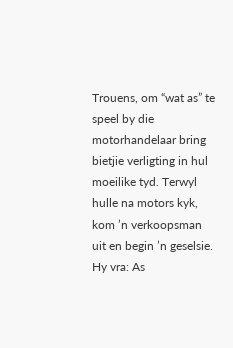Trouens, om “wat as” te speel by die motorhandelaar bring bietjie verligting in hul moeilike tyd. Terwyl hulle na motors kyk, kom ’n verkoopsman uit en begin ’n geselsie. Hy vra: As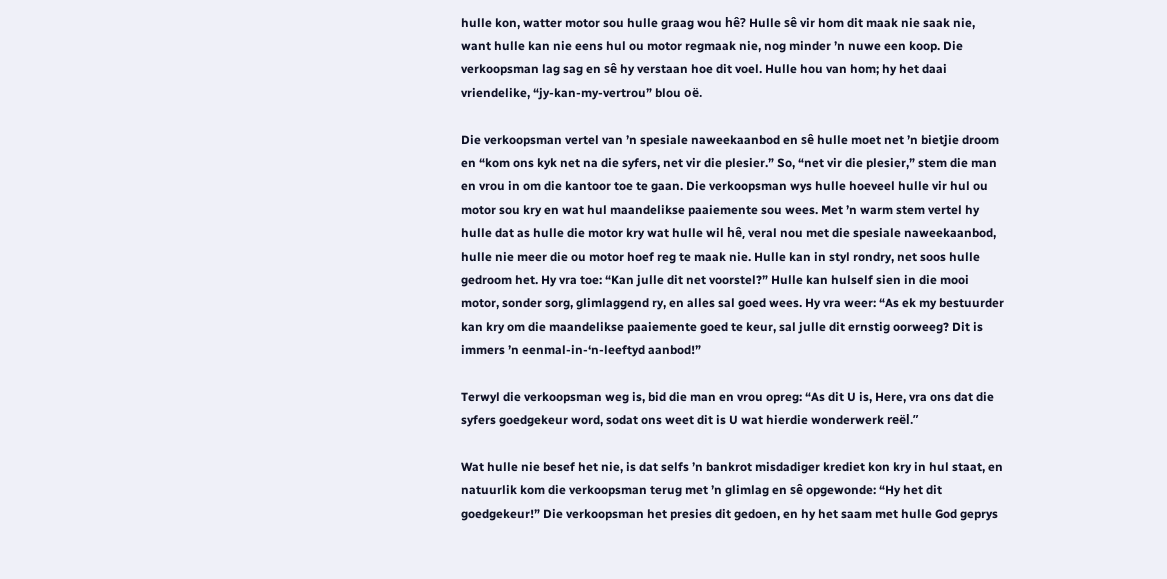hulle kon, watter motor sou hulle graag wou hê? Hulle sê vir hom dit maak nie saak nie, want hulle kan nie eens hul ou motor regmaak nie, nog minder ’n nuwe een koop. Die verkoopsman lag sag en sê hy verstaan hoe dit voel. Hulle hou van hom; hy het daai vriendelike, “jy-kan-my-vertrou” blou oë.

Die verkoopsman vertel van ’n spesiale naweekaanbod en sê hulle moet net ’n bietjie droom en “kom ons kyk net na die syfers, net vir die plesier.” So, “net vir die plesier,” stem die man en vrou in om die kantoor toe te gaan. Die verkoopsman wys hulle hoeveel hulle vir hul ou motor sou kry en wat hul maandelikse paaiemente sou wees. Met ’n warm stem vertel hy hulle dat as hulle die motor kry wat hulle wil hê, veral nou met die spesiale naweekaanbod, hulle nie meer die ou motor hoef reg te maak nie. Hulle kan in styl rondry, net soos hulle gedroom het. Hy vra toe: “Kan julle dit net voorstel?” Hulle kan hulself sien in die mooi motor, sonder sorg, glimlaggend ry, en alles sal goed wees. Hy vra weer: “As ek my bestuurder kan kry om die maandelikse paaiemente goed te keur, sal julle dit ernstig oorweeg? Dit is immers ’n eenmal-in-‘n-leeftyd aanbod!”

Terwyl die verkoopsman weg is, bid die man en vrou opreg: “As dit U is, Here, vra ons dat die syfers goedgekeur word, sodat ons weet dit is U wat hierdie wonderwerk reël.”

Wat hulle nie besef het nie, is dat selfs ’n bankrot misdadiger krediet kon kry in hul staat, en natuurlik kom die verkoopsman terug met ’n glimlag en sê opgewonde: “Hy het dit goedgekeur!” Die verkoopsman het presies dit gedoen, en hy het saam met hulle God geprys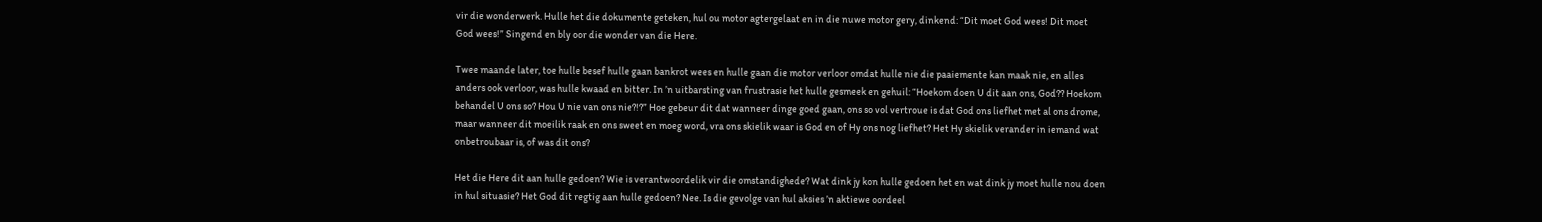vir die wonderwerk. Hulle het die dokumente geteken, hul ou motor agtergelaat en in die nuwe motor gery, dinkend: “Dit moet God wees! Dit moet God wees!” Singend en bly oor die wonder van die Here.

Twee maande later, toe hulle besef hulle gaan bankrot wees en hulle gaan die motor verloor omdat hulle nie die paaiemente kan maak nie, en alles anders ook verloor, was hulle kwaad en bitter. In ’n uitbarsting van frustrasie het hulle gesmeek en gehuil: “Hoekom doen U dit aan ons, God?? Hoekom behandel U ons so? Hou U nie van ons nie?!?” Hoe gebeur dit dat wanneer dinge goed gaan, ons so vol vertroue is dat God ons liefhet met al ons drome, maar wanneer dit moeilik raak en ons sweet en moeg word, vra ons skielik waar is God en of Hy ons nog liefhet? Het Hy skielik verander in iemand wat onbetroubaar is, of was dit ons?

Het die Here dit aan hulle gedoen? Wie is verantwoordelik vir die omstandighede? Wat dink jy kon hulle gedoen het en wat dink jy moet hulle nou doen in hul situasie? Het God dit regtig aan hulle gedoen? Nee. Is die gevolge van hul aksies ’n aktiewe oordeel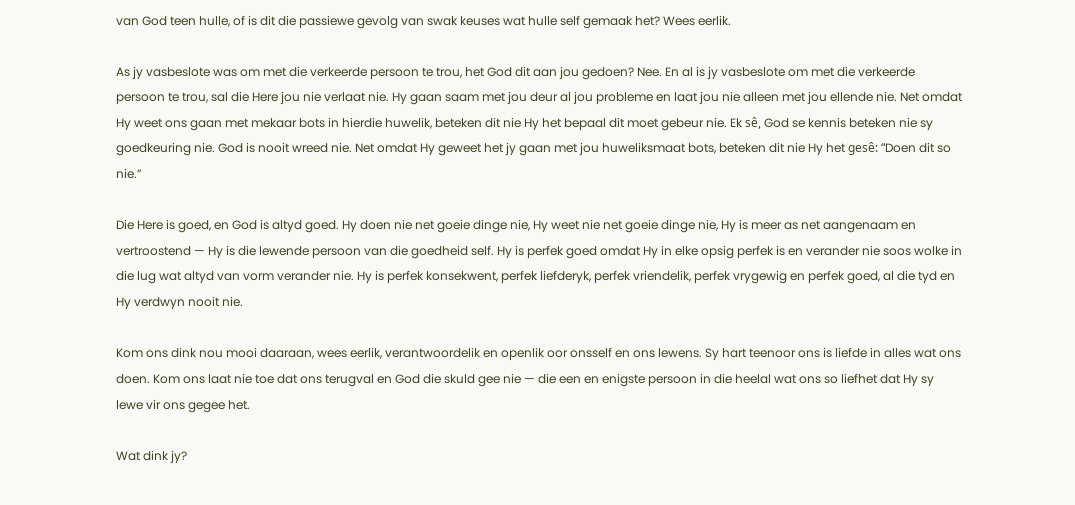van God teen hulle, of is dit die passiewe gevolg van swak keuses wat hulle self gemaak het? Wees eerlik.

As jy vasbeslote was om met die verkeerde persoon te trou, het God dit aan jou gedoen? Nee. En al is jy vasbeslote om met die verkeerde persoon te trou, sal die Here jou nie verlaat nie. Hy gaan saam met jou deur al jou probleme en laat jou nie alleen met jou ellende nie. Net omdat Hy weet ons gaan met mekaar bots in hierdie huwelik, beteken dit nie Hy het bepaal dit moet gebeur nie. Ek sê, God se kennis beteken nie sy goedkeuring nie. God is nooit wreed nie. Net omdat Hy geweet het jy gaan met jou huweliksmaat bots, beteken dit nie Hy het gesê: “Doen dit so nie.”

Die Here is goed, en God is altyd goed. Hy doen nie net goeie dinge nie, Hy weet nie net goeie dinge nie, Hy is meer as net aangenaam en vertroostend — Hy is die lewende persoon van die goedheid self. Hy is perfek goed omdat Hy in elke opsig perfek is en verander nie soos wolke in die lug wat altyd van vorm verander nie. Hy is perfek konsekwent, perfek liefderyk, perfek vriendelik, perfek vrygewig en perfek goed, al die tyd en Hy verdwyn nooit nie.

Kom ons dink nou mooi daaraan, wees eerlik, verantwoordelik en openlik oor onsself en ons lewens. Sy hart teenoor ons is liefde in alles wat ons doen. Kom ons laat nie toe dat ons terugval en God die skuld gee nie — die een en enigste persoon in die heelal wat ons so liefhet dat Hy sy lewe vir ons gegee het.

Wat dink jy?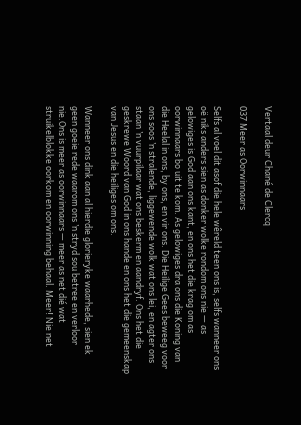Vertaal deur Chané de Clercq

037 Meer as Oorwinnaars

Selfs al voel dit asof die hele wêreld teen ons is, selfs wanneer ons oë niks anders sien as donker wolke rondom ons nie — as gelowiges is God aan ons kant, en ons het die krag om as oorwinnaars bo uit te kom. As gelowiges dra ons die Koning van die Heelal in ons, by ons, en vir ons. Die Heilige Gees beweeg voor ons soos ’n stralende, liggewende wolk wat ons lei, en agter ons staan ’n vuurpilaar wat ons beskerm en aandryf. Ons het die geskrewe Woord van God in ons hande en ons het die gemeenskap van Jesus en die heiliges om ons.

Wanneer ons dink aan al hierdie glorieryke waarhede, sien ek geen goeie rede waarom ons ’n stryd sou betree en verloor nie.Ons is meer as oorwinnaars — meer as net dié wat struikelblokke oorkom en oorwinning behaal. Meer! Nie net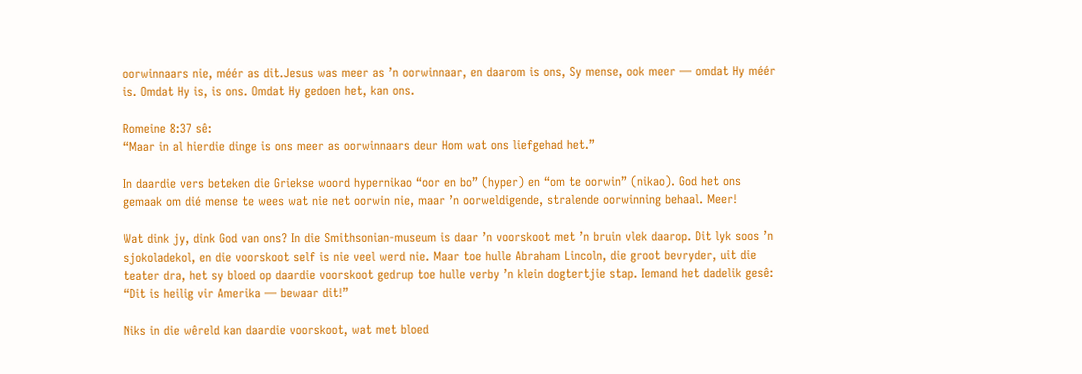oorwinnaars nie, méér as dit.Jesus was meer as ’n oorwinnaar, en daarom is ons, Sy mense, ook meer — omdat Hy méér is. Omdat Hy is, is ons. Omdat Hy gedoen het, kan ons.

Romeine 8:37 sê:
“Maar in al hierdie dinge is ons meer as oorwinnaars deur Hom wat ons liefgehad het.”

In daardie vers beteken die Griekse woord hypernikao “oor en bo” (hyper) en “om te oorwin” (nikao). God het ons gemaak om dié mense te wees wat nie net oorwin nie, maar ’n oorweldigende, stralende oorwinning behaal. Meer!

Wat dink jy, dink God van ons? In die Smithsonian-museum is daar ’n voorskoot met ’n bruin vlek daarop. Dit lyk soos ’n sjokoladekol, en die voorskoot self is nie veel werd nie. Maar toe hulle Abraham Lincoln, die groot bevryder, uit die teater dra, het sy bloed op daardie voorskoot gedrup toe hulle verby ’n klein dogtertjie stap. Iemand het dadelik gesê: “Dit is heilig vir Amerika — bewaar dit!”

Niks in die wêreld kan daardie voorskoot, wat met bloed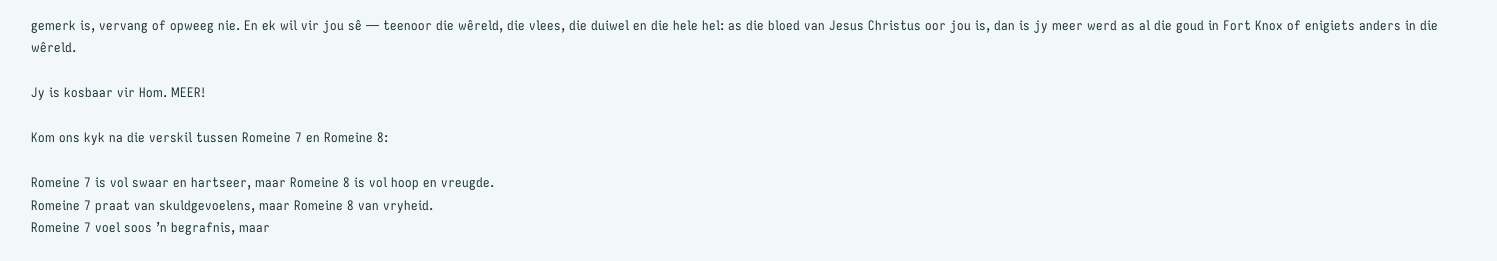gemerk is, vervang of opweeg nie. En ek wil vir jou sê — teenoor die wêreld, die vlees, die duiwel en die hele hel: as die bloed van Jesus Christus oor jou is, dan is jy meer werd as al die goud in Fort Knox of enigiets anders in die wêreld.

Jy is kosbaar vir Hom. MEER!

Kom ons kyk na die verskil tussen Romeine 7 en Romeine 8:

Romeine 7 is vol swaar en hartseer, maar Romeine 8 is vol hoop en vreugde.
Romeine 7 praat van skuldgevoelens, maar Romeine 8 van vryheid.
Romeine 7 voel soos ’n begrafnis, maar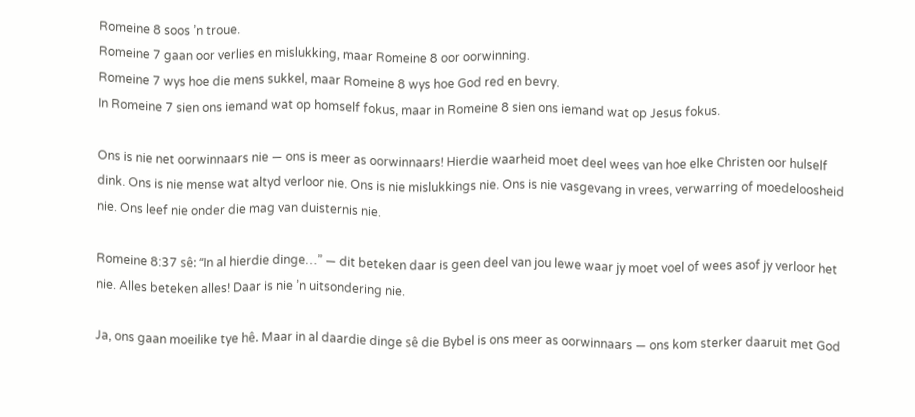Romeine 8 soos ’n troue.
Romeine 7 gaan oor verlies en mislukking, maar Romeine 8 oor oorwinning.
Romeine 7 wys hoe die mens sukkel, maar Romeine 8 wys hoe God red en bevry.
In Romeine 7 sien ons iemand wat op homself fokus, maar in Romeine 8 sien ons iemand wat op Jesus fokus.

Ons is nie net oorwinnaars nie — ons is meer as oorwinnaars! Hierdie waarheid moet deel wees van hoe elke Christen oor hulself dink. Ons is nie mense wat altyd verloor nie. Ons is nie mislukkings nie. Ons is nie vasgevang in vrees, verwarring of moedeloosheid nie. Ons leef nie onder die mag van duisternis nie.

Romeine 8:37 sê: “In al hierdie dinge…” — dit beteken daar is geen deel van jou lewe waar jy moet voel of wees asof jy verloor het nie. Alles beteken alles! Daar is nie ’n uitsondering nie.

Ja, ons gaan moeilike tye hê. Maar in al daardie dinge sê die Bybel is ons meer as oorwinnaars — ons kom sterker daaruit met God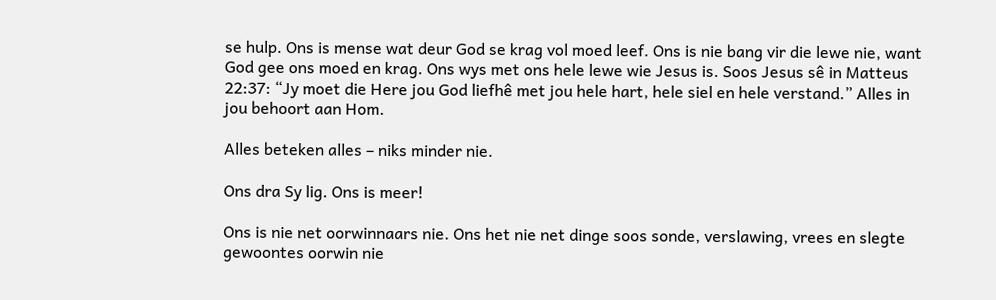se hulp. Ons is mense wat deur God se krag vol moed leef. Ons is nie bang vir die lewe nie, want God gee ons moed en krag. Ons wys met ons hele lewe wie Jesus is. Soos Jesus sê in Matteus 22:37: “Jy moet die Here jou God liefhê met jou hele hart, hele siel en hele verstand.” Alles in jou behoort aan Hom.

Alles beteken alles – niks minder nie.

Ons dra Sy lig. Ons is meer!

Ons is nie net oorwinnaars nie. Ons het nie net dinge soos sonde, verslawing, vrees en slegte gewoontes oorwin nie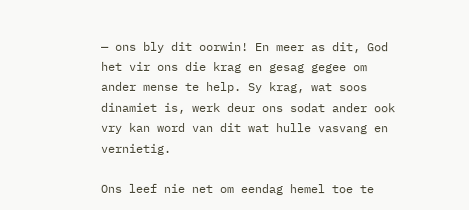— ons bly dit oorwin! En meer as dit, God het vir ons die krag en gesag gegee om ander mense te help. Sy krag, wat soos dinamiet is, werk deur ons sodat ander ook vry kan word van dit wat hulle vasvang en vernietig.

Ons leef nie net om eendag hemel toe te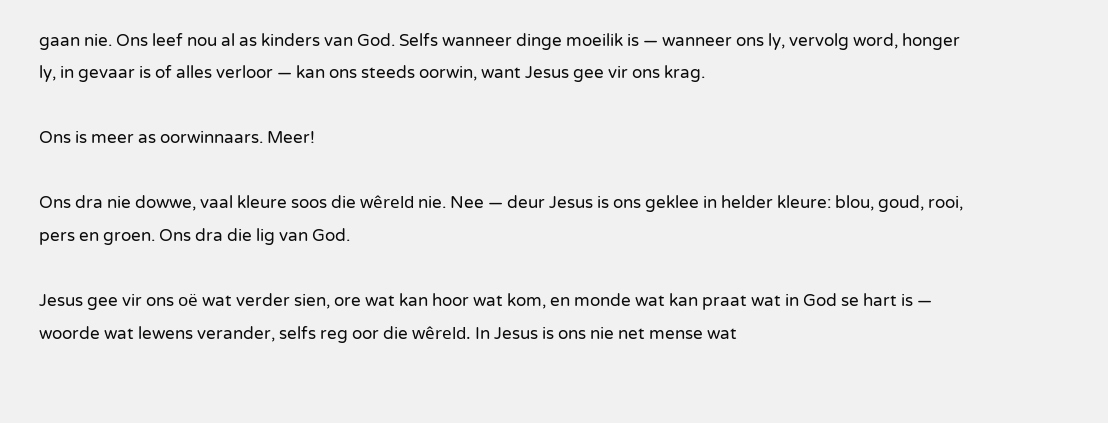gaan nie. Ons leef nou al as kinders van God. Selfs wanneer dinge moeilik is — wanneer ons ly, vervolg word, honger ly, in gevaar is of alles verloor — kan ons steeds oorwin, want Jesus gee vir ons krag.

Ons is meer as oorwinnaars. Meer!

Ons dra nie dowwe, vaal kleure soos die wêreld nie. Nee — deur Jesus is ons geklee in helder kleure: blou, goud, rooi, pers en groen. Ons dra die lig van God.

Jesus gee vir ons oë wat verder sien, ore wat kan hoor wat kom, en monde wat kan praat wat in God se hart is — woorde wat lewens verander, selfs reg oor die wêreld. In Jesus is ons nie net mense wat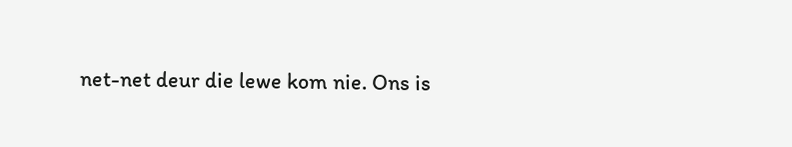net-net deur die lewe kom nie. Ons is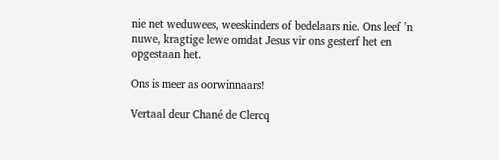nie net weduwees, weeskinders of bedelaars nie. Ons leef ’n nuwe, kragtige lewe omdat Jesus vir ons gesterf het en opgestaan het.

Ons is meer as oorwinnaars!

Vertaal deur Chané de Clercq